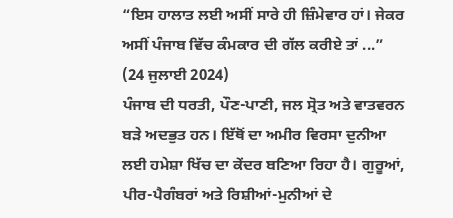“ਇਸ ਹਾਲਾਤ ਲਈ ਅਸੀਂ ਸਾਰੇ ਹੀ ਜ਼ਿੰਮੇਵਾਰ ਹਾਂ। ਜੇਕਰ ਅਸੀਂ ਪੰਜਾਬ ਵਿੱਚ ਕੰਮਕਾਰ ਦੀ ਗੱਲ ਕਰੀਏ ਤਾਂ ...”
(24 ਜੁਲਾਈ 2024)
ਪੰਜਾਬ ਦੀ ਧਰਤੀ, ਪੌਣ-ਪਾਣੀ, ਜਲ ਸ੍ਰੋਤ ਅਤੇ ਵਾਤਵਰਨ ਬੜੇ ਅਦਭੁਤ ਹਨ। ਇੱਥੋਂ ਦਾ ਅਮੀਰ ਵਿਰਸਾ ਦੁਨੀਆ ਲਈ ਹਮੇਸ਼ਾ ਖਿੱਚ ਦਾ ਕੇਂਦਰ ਬਣਿਆ ਰਿਹਾ ਹੈ। ਗੁਰੂਆਂ, ਪੀਰ-ਪੈਗੰਬਰਾਂ ਅਤੇ ਰਿਸ਼ੀਆਂ-ਮੁਨੀਆਂ ਦੇ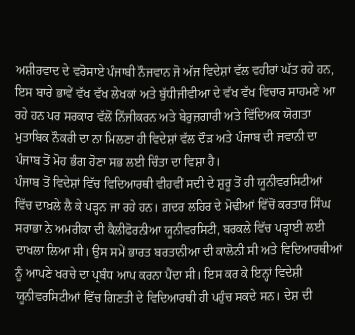ਅਸ਼ੀਰਵਾਦ ਦੇ ਵਰੋਸਾਏ ਪੰਜਾਬੀ ਨੌਜਵਾਨ ਜੋ ਅੱਜ ਵਿਦੇਸ਼ਾਂ ਵੱਲ ਵਹੀਰਾਂ ਘੱਤ ਰਹੇ ਹਨ, ਇਸ ਬਾਰੇ ਭਾਵੇਂ ਵੱਖ ਵੱਖ ਲੇਖਕਾਂ ਅਤੇ ਬੁੱਧੀਜੀਵੀਆ ਦੇ ਵੱਖ ਵੱਖ ਵਿਚਾਰ ਸਾਹਮਣੇ ਆ ਰਹੇ ਹਨ ਪਰ ਸਰਕਾਰ ਵੱਲੋਂ ਨਿੱਜੀਕਰਨ ਅਤੇ ਬੇਰੁਜ਼ਗਾਰੀ ਅਤੇ ਵਿੱਦਿਅਕ ਯੋਗਤਾ ਮੁਤਾਬਿਕ ਨੌਕਰੀ ਦਾ ਨਾ ਮਿਲਣਾ ਹੀ ਵਿਦੇਸ਼ਾਂ ਵੱਲ ਦੌੜ ਅਤੇ ਪੰਜਾਬ ਦੀ ਜਵਾਨੀ ਦਾ ਪੰਜਾਬ ਤੋਂ ਮੋਹ ਭੰਗ ਹੋਣਾ ਸਭ ਲਈ ਚਿੰਤਾ ਦਾ ਵਿਸ਼ਾ ਹੈ।
ਪੰਜਾਬ ਤੋਂ ਵਿਦੇਸ਼ਾਂ ਵਿੱਚ ਵਿਦਿਆਰਥੀ ਵੀਹਵੀਂ ਸਦੀ ਦੇ ਸ਼ੁਰੂ ਤੋਂ ਹੀ ਯੂਨੀਵਰਸਿਟੀਆਂ ਵਿੱਚ ਦਾਖ਼ਲੇ ਲੈ ਕੇ ਪੜ੍ਹਨ ਜਾ ਰਹੇ ਹਨ। ਗ਼ਦਰ ਲਹਿਰ ਦੇ ਮੋਢੀਆਂ ਵਿੱਚੋਂ ਕਰਤਾਰ ਸਿੰਘ ਸਰਾਭਾ ਨੇ ਅਮਰੀਕਾ ਦੀ ਕੈਲੀਫੋਰਨੀਆ ਯੂਨੀਵਰਸਿਟੀ, ਬਰਕਲੇ ਵਿੱਚ ਪੜ੍ਹਾਈ ਲਈ ਦਾਖਲਾ ਲਿਆ ਸੀ। ਉਸ ਸਮੇਂ ਭਾਰਤ ਬਰਤਾਨੀਆ ਦੀ ਕਾਲੋਨੀ ਸੀ ਅਤੇ ਵਿਦਿਆਰਥੀਆਂ ਨੂੰ ਆਪਣੇ ਖਰਚੇ ਦਾ ਪ੍ਰਬੰਧ ਆਪ ਕਰਨਾ ਪੈਂਦਾ ਸੀ। ਇਸ ਕਰ ਕੇ ਇਨ੍ਹਾਂ ਵਿਦੇਸ਼ੀ ਯੂਨੀਵਰਸਿਟੀਆਂ ਵਿੱਚ ਗਿਣਤੀ ਦੇ ਵਿਦਿਆਰਥੀ ਹੀ ਪਹੁੰਚ ਸਕਦੇ ਸਨ। ਦੇਸ਼ ਦੀ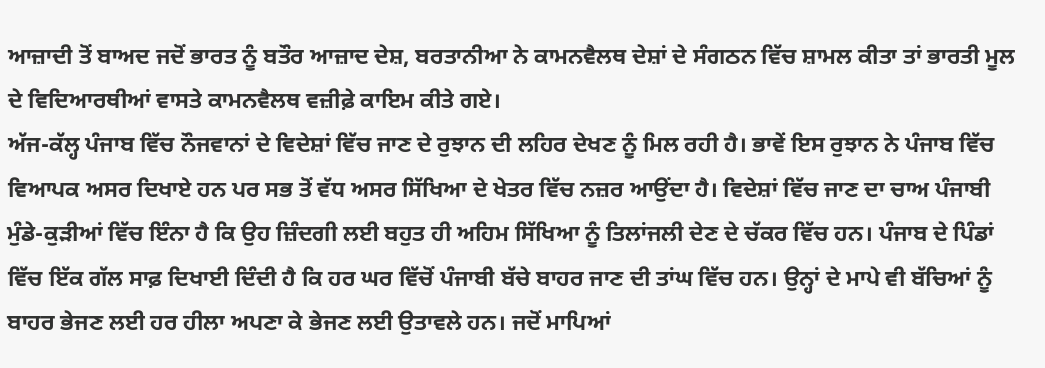ਆਜ਼ਾਦੀ ਤੋਂ ਬਾਅਦ ਜਦੋਂ ਭਾਰਤ ਨੂੰ ਬਤੌਰ ਆਜ਼ਾਦ ਦੇਸ਼, ਬਰਤਾਨੀਆ ਨੇ ਕਾਮਨਵੈਲਥ ਦੇਸ਼ਾਂ ਦੇ ਸੰਗਠਨ ਵਿੱਚ ਸ਼ਾਮਲ ਕੀਤਾ ਤਾਂ ਭਾਰਤੀ ਮੂਲ ਦੇ ਵਿਦਿਆਰਥੀਆਂ ਵਾਸਤੇ ਕਾਮਨਵੈਲਥ ਵਜ਼ੀਫ਼ੇ ਕਾਇਮ ਕੀਤੇ ਗਏ।
ਅੱਜ-ਕੱਲ੍ਹ ਪੰਜਾਬ ਵਿੱਚ ਨੌਜਵਾਨਾਂ ਦੇ ਵਿਦੇਸ਼ਾਂ ਵਿੱਚ ਜਾਣ ਦੇ ਰੁਝਾਨ ਦੀ ਲਹਿਰ ਦੇਖਣ ਨੂੰ ਮਿਲ ਰਹੀ ਹੈ। ਭਾਵੇਂ ਇਸ ਰੁਝਾਨ ਨੇ ਪੰਜਾਬ ਵਿੱਚ ਵਿਆਪਕ ਅਸਰ ਦਿਖਾਏ ਹਨ ਪਰ ਸਭ ਤੋਂ ਵੱਧ ਅਸਰ ਸਿੱਖਿਆ ਦੇ ਖੇਤਰ ਵਿੱਚ ਨਜ਼ਰ ਆਉਂਦਾ ਹੈ। ਵਿਦੇਸ਼ਾਂ ਵਿੱਚ ਜਾਣ ਦਾ ਚਾਅ ਪੰਜਾਬੀ ਮੁੰਡੇ-ਕੁੜੀਆਂ ਵਿੱਚ ਇੰਨਾ ਹੈ ਕਿ ਉਹ ਜ਼ਿੰਦਗੀ ਲਈ ਬਹੁਤ ਹੀ ਅਹਿਮ ਸਿੱਖਿਆ ਨੂੰ ਤਿਲਾਂਜਲੀ ਦੇਣ ਦੇ ਚੱਕਰ ਵਿੱਚ ਹਨ। ਪੰਜਾਬ ਦੇ ਪਿੰਡਾਂ ਵਿੱਚ ਇੱਕ ਗੱਲ ਸਾਫ਼ ਦਿਖਾਈ ਦਿੰਦੀ ਹੈ ਕਿ ਹਰ ਘਰ ਵਿੱਚੋਂ ਪੰਜਾਬੀ ਬੱਚੇ ਬਾਹਰ ਜਾਣ ਦੀ ਤਾਂਘ ਵਿੱਚ ਹਨ। ਉਨ੍ਹਾਂ ਦੇ ਮਾਪੇ ਵੀ ਬੱਚਿਆਂ ਨੂੰ ਬਾਹਰ ਭੇਜਣ ਲਈ ਹਰ ਹੀਲਾ ਅਪਣਾ ਕੇ ਭੇਜਣ ਲਈ ਉਤਾਵਲੇ ਹਨ। ਜਦੋਂ ਮਾਪਿਆਂ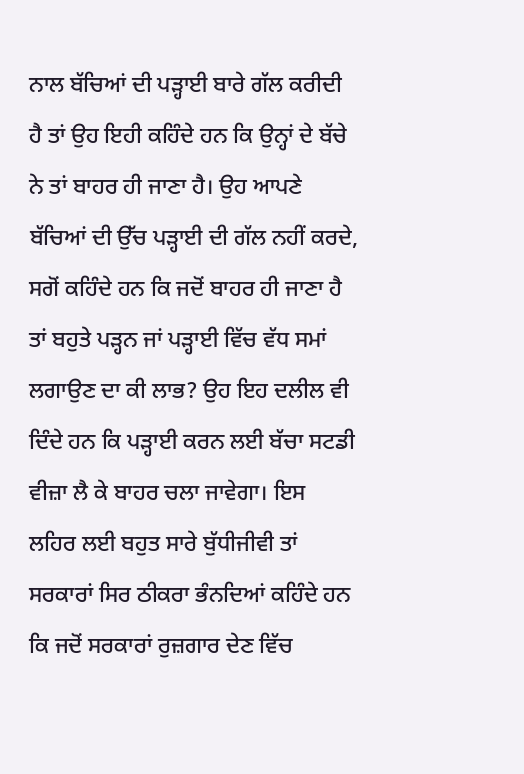ਨਾਲ ਬੱਚਿਆਂ ਦੀ ਪੜ੍ਹਾਈ ਬਾਰੇ ਗੱਲ ਕਰੀਦੀ ਹੈ ਤਾਂ ਉਹ ਇਹੀ ਕਹਿੰਦੇ ਹਨ ਕਿ ਉਨ੍ਹਾਂ ਦੇ ਬੱਚੇ ਨੇ ਤਾਂ ਬਾਹਰ ਹੀ ਜਾਣਾ ਹੈ। ਉਹ ਆਪਣੇ ਬੱਚਿਆਂ ਦੀ ਉੱਚ ਪੜ੍ਹਾਈ ਦੀ ਗੱਲ ਨਹੀਂ ਕਰਦੇ, ਸਗੋਂ ਕਹਿੰਦੇ ਹਨ ਕਿ ਜਦੋਂ ਬਾਹਰ ਹੀ ਜਾਣਾ ਹੈ ਤਾਂ ਬਹੁਤੇ ਪੜ੍ਹਨ ਜਾਂ ਪੜ੍ਹਾਈ ਵਿੱਚ ਵੱਧ ਸਮਾਂ ਲਗਾਉਣ ਦਾ ਕੀ ਲਾਭ? ਉਹ ਇਹ ਦਲੀਲ ਵੀ ਦਿੰਦੇ ਹਨ ਕਿ ਪੜ੍ਹਾਈ ਕਰਨ ਲਈ ਬੱਚਾ ਸਟਡੀ ਵੀਜ਼ਾ ਲੈ ਕੇ ਬਾਹਰ ਚਲਾ ਜਾਵੇਗਾ। ਇਸ ਲਹਿਰ ਲਈ ਬਹੁਤ ਸਾਰੇ ਬੁੱਧੀਜੀਵੀ ਤਾਂ ਸਰਕਾਰਾਂ ਸਿਰ ਠੀਕਰਾ ਭੰਨਦਿਆਂ ਕਹਿੰਦੇ ਹਨ ਕਿ ਜਦੋਂ ਸਰਕਾਰਾਂ ਰੁਜ਼ਗਾਰ ਦੇਣ ਵਿੱਚ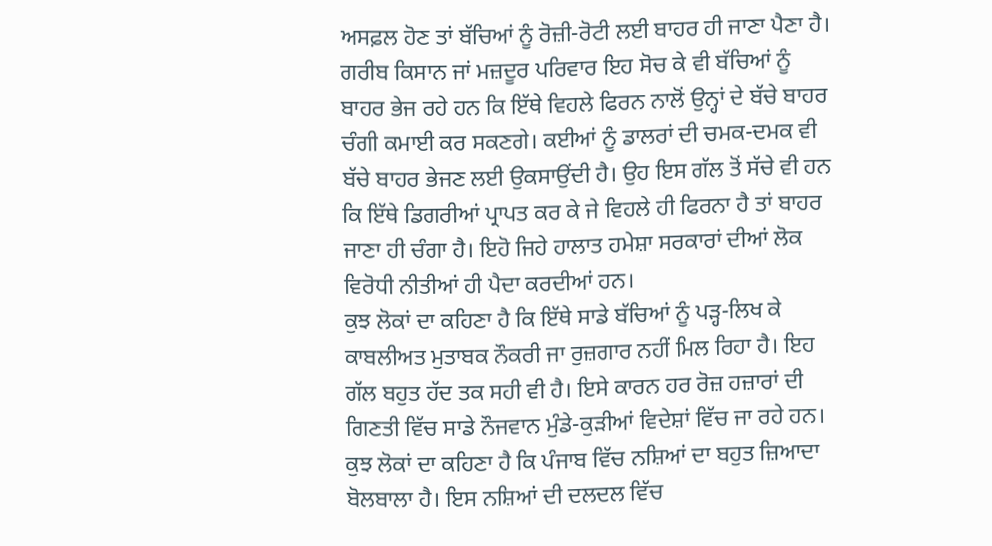ਅਸਫ਼ਲ ਹੋਣ ਤਾਂ ਬੱਚਿਆਂ ਨੂੰ ਰੋਜ਼ੀ-ਰੋਟੀ ਲਈ ਬਾਹਰ ਹੀ ਜਾਣਾ ਪੈਣਾ ਹੈ। ਗਰੀਬ ਕਿਸਾਨ ਜਾਂ ਮਜ਼ਦੂਰ ਪਰਿਵਾਰ ਇਹ ਸੋਚ ਕੇ ਵੀ ਬੱਚਿਆਂ ਨੂੰ ਬਾਹਰ ਭੇਜ ਰਹੇ ਹਨ ਕਿ ਇੱਥੇ ਵਿਹਲੇ ਫਿਰਨ ਨਾਲੋਂ ਉਨ੍ਹਾਂ ਦੇ ਬੱਚੇ ਬਾਹਰ ਚੰਗੀ ਕਮਾਈ ਕਰ ਸਕਣਗੇ। ਕਈਆਂ ਨੂੰ ਡਾਲਰਾਂ ਦੀ ਚਮਕ-ਦਮਕ ਵੀ ਬੱਚੇ ਬਾਹਰ ਭੇਜਣ ਲਈ ਉਕਸਾਉਂਦੀ ਹੈ। ਉਹ ਇਸ ਗੱਲ ਤੋਂ ਸੱਚੇ ਵੀ ਹਨ ਕਿ ਇੱਥੇ ਡਿਗਰੀਆਂ ਪ੍ਰਾਪਤ ਕਰ ਕੇ ਜੇ ਵਿਹਲੇ ਹੀ ਫਿਰਨਾ ਹੈ ਤਾਂ ਬਾਹਰ ਜਾਣਾ ਹੀ ਚੰਗਾ ਹੈ। ਇਹੋ ਜਿਹੇ ਹਾਲਾਤ ਹਮੇਸ਼ਾ ਸਰਕਾਰਾਂ ਦੀਆਂ ਲੋਕ ਵਿਰੋਧੀ ਨੀਤੀਆਂ ਹੀ ਪੈਦਾ ਕਰਦੀਆਂ ਹਨ।
ਕੁਝ ਲੋਕਾਂ ਦਾ ਕਹਿਣਾ ਹੈ ਕਿ ਇੱਥੇ ਸਾਡੇ ਬੱਚਿਆਂ ਨੂੰ ਪੜ੍ਹ-ਲਿਖ ਕੇ ਕਾਬਲੀਅਤ ਮੁਤਾਬਕ ਨੌਕਰੀ ਜਾ ਰੁਜ਼ਗਾਰ ਨਹੀਂ ਮਿਲ ਰਿਹਾ ਹੈ। ਇਹ ਗੱਲ ਬਹੁਤ ਹੱਦ ਤਕ ਸਹੀ ਵੀ ਹੈ। ਇਸੇ ਕਾਰਨ ਹਰ ਰੋਜ਼ ਹਜ਼ਾਰਾਂ ਦੀ ਗਿਣਤੀ ਵਿੱਚ ਸਾਡੇ ਨੌਜਵਾਨ ਮੁੰਡੇ-ਕੁੜੀਆਂ ਵਿਦੇਸ਼ਾਂ ਵਿੱਚ ਜਾ ਰਹੇ ਹਨ। ਕੁਝ ਲੋਕਾਂ ਦਾ ਕਹਿਣਾ ਹੈ ਕਿ ਪੰਜਾਬ ਵਿੱਚ ਨਸ਼ਿਆਂ ਦਾ ਬਹੁਤ ਜ਼ਿਆਦਾ ਬੋਲਬਾਲਾ ਹੈ। ਇਸ ਨਸ਼ਿਆਂ ਦੀ ਦਲਦਲ ਵਿੱਚ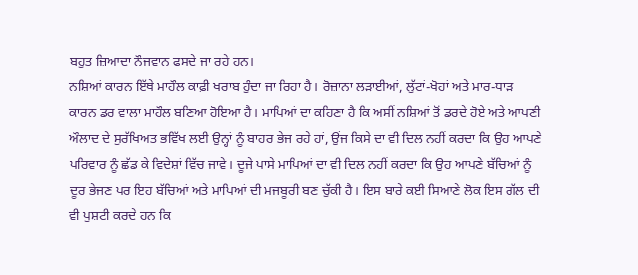ਬਹੁਤ ਜ਼ਿਆਦਾ ਨੌਜਵਾਨ ਫਸਦੇ ਜਾ ਰਹੇ ਹਨ।
ਨਸ਼ਿਆਂ ਕਾਰਨ ਇੱਥੇ ਮਾਹੌਲ ਕਾਫ਼ੀ ਖਰਾਬ ਹੁੰਦਾ ਜਾ ਰਿਹਾ ਹੈ। ਰੋਜ਼ਾਨਾ ਲੜਾਈਆਂ, ਲੁੱਟਾਂ-ਖੋਹਾਂ ਅਤੇ ਮਾਰ-ਧਾੜ ਕਾਰਨ ਡਰ ਵਾਲਾ ਮਾਹੌਲ ਬਣਿਆ ਹੋਇਆ ਹੈ। ਮਾਪਿਆਂ ਦਾ ਕਹਿਣਾ ਹੈ ਕਿ ਅਸੀਂ ਨਸ਼ਿਆਂ ਤੋਂ ਡਰਦੇ ਹੋਏ ਅਤੇ ਆਪਣੀ ਔਲਾਦ ਦੇ ਸੁਰੱਖਿਅਤ ਭਵਿੱਖ ਲਈ ਉਨ੍ਹਾਂ ਨੂੰ ਬਾਹਰ ਭੇਜ ਰਹੇ ਹਾਂ, ਉਂਜ ਕਿਸੇ ਦਾ ਵੀ ਦਿਲ ਨਹੀਂ ਕਰਦਾ ਕਿ ਉਹ ਆਪਣੇ ਪਰਿਵਾਰ ਨੂੰ ਛੱਡ ਕੇ ਵਿਦੇਸ਼ਾਂ ਵਿੱਚ ਜਾਵੇ। ਦੂਜੇ ਪਾਸੇ ਮਾਪਿਆਂ ਦਾ ਵੀ ਦਿਲ ਨਹੀਂ ਕਰਦਾ ਕਿ ਉਹ ਆਪਣੇ ਬੱਚਿਆਂ ਨੂੰ ਦੂਰ ਭੇਜਣ ਪਰ ਇਹ ਬੱਚਿਆਂ ਅਤੇ ਮਾਪਿਆਂ ਦੀ ਮਜਬੂਰੀ ਬਣ ਚੁੱਕੀ ਹੈ। ਇਸ ਬਾਰੇ ਕਈ ਸਿਆਣੇ ਲੋਕ ਇਸ ਗੱਲ ਦੀ ਵੀ ਪੁਸ਼ਟੀ ਕਰਦੇ ਹਨ ਕਿ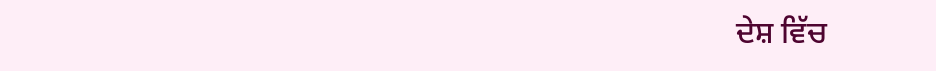ਦੇਸ਼ ਵਿੱਚ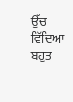ਉੱਚ ਵਿੱਦਿਆ ਬਹੁਤ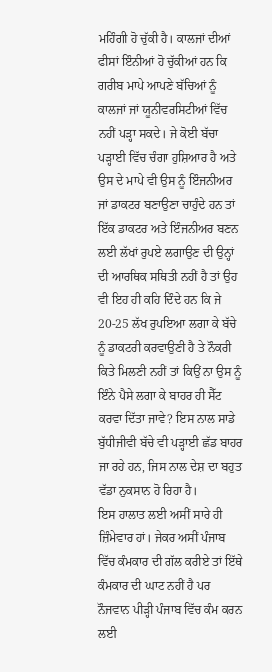ਮਹਿੰਗੀ ਹੋ ਚੁੱਕੀ ਹੈ। ਕਾਲਜਾਂ ਦੀਆਂ ਫੀਸਾਂ ਇੰਨੀਆਂ ਹੋ ਚੁੱਕੀਆਂ ਹਨ ਕਿ ਗਰੀਬ ਮਾਪੇ ਆਪਣੇ ਬੱਚਿਆਂ ਨੂੰ ਕਾਲਜਾਂ ਜਾਂ ਯੂਨੀਵਰਸਿਟੀਆਂ ਵਿੱਚ ਨਹੀਂ ਪੜ੍ਹਾ ਸਕਦੇ। ਜੇ ਕੋਈ ਬੱਚਾ ਪੜ੍ਹਾਈ ਵਿੱਚ ਚੰਗਾ ਹੁਸ਼ਿਆਰ ਹੈ ਅਤੇ ਉਸ ਦੇ ਮਾਪੇ ਵੀ ਉਸ ਨੂੰ ਇੰਜਨੀਅਰ ਜਾਂ ਡਾਕਟਰ ਬਣਾਉਣਾ ਚਾਹੁੰਦੇ ਹਨ ਤਾਂ ਇੱਕ ਡਾਕਟਰ ਅਤੇ ਇੰਜਨੀਅਰ ਬਣਨ ਲਈ ਲੱਖਾਂ ਰੁਪਏ ਲਗਾਉਣ ਦੀ ਉਨ੍ਹਾਂ ਦੀ ਆਰਥਿਕ ਸਥਿਤੀ ਨਹੀਂ ਹੈ ਤਾਂ ਉਹ ਵੀ ਇਹ ਹੀ ਕਹਿ ਦਿੰਦੇ ਹਨ ਕਿ ਜੇ 20-25 ਲੱਖ ਰੁਪਇਆ ਲਗਾ ਕੇ ਬੱਚੇ ਨੂੰ ਡਾਕਟਰੀ ਕਰਵਾਉਣੀ ਹੈ ਤੇ ਨੌਕਰੀ ਕਿਤੇ ਮਿਲਣੀ ਨਹੀਂ ਤਾਂ ਕਿਉਂ ਨਾ ਉਸ ਨੂੰ ਇੰਨੇ ਪੈਸੇ ਲਗਾ ਕੇ ਬਾਹਰ ਹੀ ਸੈੱਟ ਕਰਵਾ ਦਿੱਤਾ ਜਾਵੇ? ਇਸ ਨਾਲ ਸਾਡੇ ਬੁੱਧੀਜੀਵੀ ਬੱਚੇ ਵੀ ਪੜ੍ਹਾਈ ਛੱਡ ਬਾਹਰ ਜਾ ਰਹੇ ਹਨ, ਜਿਸ ਨਾਲ ਦੇਸ਼ ਦਾ ਬਹੁਤ ਵੱਡਾ ਨੁਕਸਾਨ ਹੋ ਰਿਹਾ ਹੈ।
ਇਸ ਹਾਲਾਤ ਲਈ ਅਸੀਂ ਸਾਰੇ ਹੀ ਜ਼ਿੰਮੇਵਾਰ ਹਾਂ। ਜੇਕਰ ਅਸੀਂ ਪੰਜਾਬ ਵਿੱਚ ਕੰਮਕਾਰ ਦੀ ਗੱਲ ਕਰੀਏ ਤਾਂ ਇੱਥੇ ਕੰਮਕਾਰ ਦੀ ਘਾਟ ਨਹੀਂ ਹੈ ਪਰ ਨੌਜਵਾਨ ਪੀੜ੍ਹੀ ਪੰਜਾਬ ਵਿੱਚ ਕੰਮ ਕਰਨ ਲਈ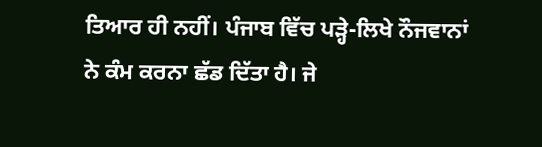ਤਿਆਰ ਹੀ ਨਹੀਂ। ਪੰਜਾਬ ਵਿੱਚ ਪੜ੍ਹੇ-ਲਿਖੇ ਨੌਜਵਾਨਾਂ ਨੇ ਕੰਮ ਕਰਨਾ ਛੱਡ ਦਿੱਤਾ ਹੈ। ਜੇ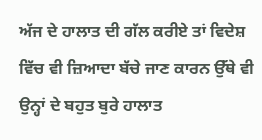ਅੱਜ ਦੇ ਹਾਲਾਤ ਦੀ ਗੱਲ ਕਰੀਏ ਤਾਂ ਵਿਦੇਸ਼ ਵਿੱਚ ਵੀ ਜ਼ਿਆਦਾ ਬੱਚੇ ਜਾਣ ਕਾਰਨ ਉੱਥੇ ਵੀ ਉਨ੍ਹਾਂ ਦੇ ਬਹੁਤ ਬੁਰੇ ਹਾਲਾਤ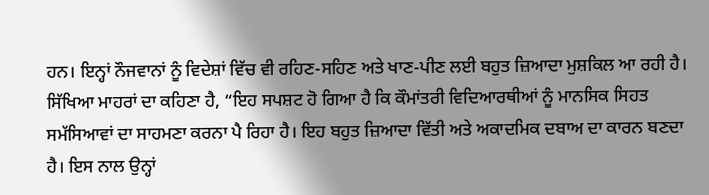ਹਨ। ਇਨ੍ਹਾਂ ਨੌਜਵਾਨਾਂ ਨੂੰ ਵਿਦੇਸ਼ਾਂ ਵਿੱਚ ਵੀ ਰਹਿਣ-ਸਹਿਣ ਅਤੇ ਖਾਣ-ਪੀਣ ਲਈ ਬਹੁਤ ਜ਼ਿਆਦਾ ਮੁਸ਼ਕਿਲ ਆ ਰਹੀ ਹੈ। ਸਿੱਖਿਆ ਮਾਹਰਾਂ ਦਾ ਕਹਿਣਾ ਹੈ, “ਇਹ ਸਪਸ਼ਟ ਹੋ ਗਿਆ ਹੈ ਕਿ ਕੌਮਾਂਤਰੀ ਵਿਦਿਆਰਥੀਆਂ ਨੂੰ ਮਾਨਸਿਕ ਸਿਹਤ ਸਮੱਸਿਆਵਾਂ ਦਾ ਸਾਹਮਣਾ ਕਰਨਾ ਪੈ ਰਿਹਾ ਹੈ। ਇਹ ਬਹੁਤ ਜ਼ਿਆਦਾ ਵਿੱਤੀ ਅਤੇ ਅਕਾਦਮਿਕ ਦਬਾਅ ਦਾ ਕਾਰਨ ਬਣਦਾ ਹੈ। ਇਸ ਨਾਲ ਉਨ੍ਹਾਂ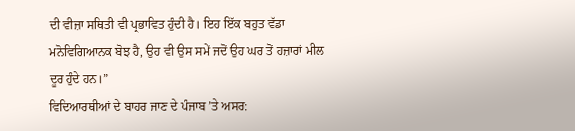ਦੀ ਵੀਜ਼ਾ ਸਥਿਤੀ ਵੀ ਪ੍ਰਭਾਵਿਤ ਹੁੰਦੀ ਹੈ। ਇਹ ਇੱਕ ਬਹੁਤ ਵੱਡਾ ਮਨੋਵਿਗਿਆਨਕ ਬੋਝ ਹੈ, ਉਹ ਵੀ ਉਸ ਸਮੇਂ ਜਦੋਂ ਉਹ ਘਰ ਤੋਂ ਹਜ਼ਾਰਾਂ ਮੀਲ ਦੂਰ ਹੁੰਦੇ ਹਨ।”
ਵਿਦਿਆਰਥੀਆਂ ਦੇ ਬਾਹਰ ਜਾਣ ਦੇ ਪੰਜਾਬ ’ਤੇ ਅਸਰ: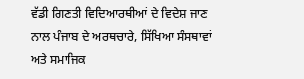ਵੱਡੀ ਗਿਣਤੀ ਵਿਦਿਆਰਥੀਆਂ ਦੇ ਵਿਦੇਸ਼ ਜਾਣ ਨਾਲ ਪੰਜਾਬ ਦੇ ਅਰਥਚਾਰੇ, ਸਿੱਖਿਆ ਸੰਸਥਾਵਾਂ ਅਤੇ ਸਮਾਜਿਕ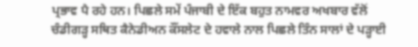ਪ੍ਰਭਾਵ ਪੈ ਰਹੇ ਹਨ। ਪਿਛਲੇ ਸਮੇਂ ਪੰਜਾਬੀ ਦੇ ਇੱਕ ਬਹੁਤ ਨਾਮਵਰ ਅਖਬਾਰ ਵੱਲੋਂ ਚੰਡੀਗੜ੍ਹ ਸਥਿਤ ਕੈਨੇਡੀਅਨ ਕੌਂਸਲੇਟ ਦੇ ਹਵਾਲੇ ਨਾਲ ਪਿਛਲੇ ਤਿੰਨ ਸਾਲਾਂ ਦੇ ਪੜ੍ਹਾਈ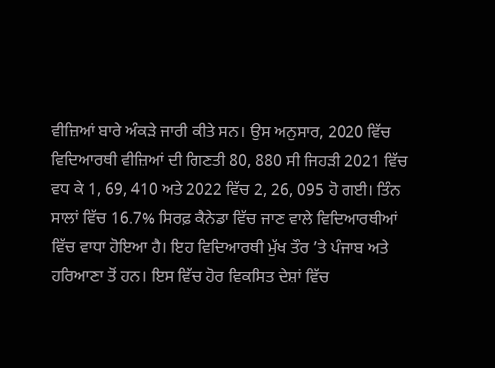ਵੀਜ਼ਿਆਂ ਬਾਰੇ ਅੰਕੜੇ ਜਾਰੀ ਕੀਤੇ ਸਨ। ਉਸ ਅਨੁਸਾਰ, 2020 ਵਿੱਚ ਵਿਦਿਆਰਥੀ ਵੀਜ਼ਿਆਂ ਦੀ ਗਿਣਤੀ 80, 880 ਸੀ ਜਿਹੜੀ 2021 ਵਿੱਚ ਵਧ ਕੇ 1, 69, 410 ਅਤੇ 2022 ਵਿੱਚ 2, 26, 095 ਹੋ ਗਈ। ਤਿੰਨ ਸਾਲਾਂ ਵਿੱਚ 16.7% ਸਿਰਫ਼ ਕੈਨੇਡਾ ਵਿੱਚ ਜਾਣ ਵਾਲੇ ਵਿਦਿਆਰਥੀਆਂ ਵਿੱਚ ਵਾਧਾ ਹੋਇਆ ਹੈ। ਇਹ ਵਿਦਿਆਰਥੀ ਮੁੱਖ ਤੌਰ ’ਤੇ ਪੰਜਾਬ ਅਤੇ ਹਰਿਆਣਾ ਤੋਂ ਹਨ। ਇਸ ਵਿੱਚ ਹੋਰ ਵਿਕਸਿਤ ਦੇਸ਼ਾਂ ਵਿੱਚ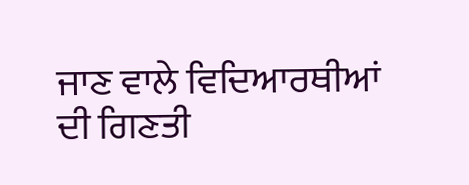ਜਾਣ ਵਾਲੇ ਵਿਦਿਆਰਥੀਆਂ ਦੀ ਗਿਣਤੀ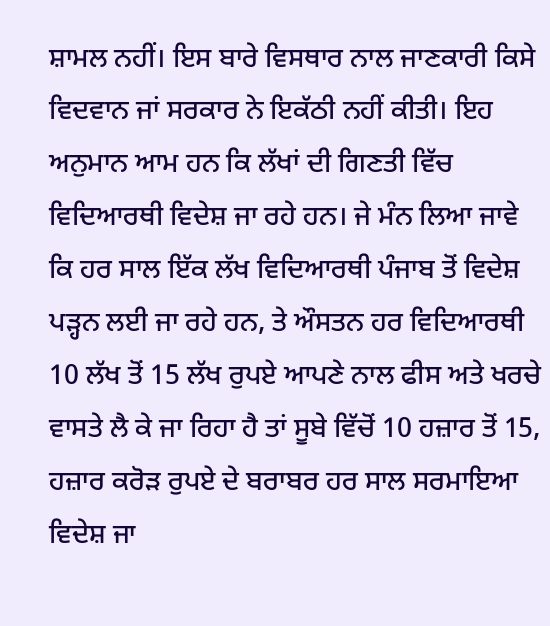ਸ਼ਾਮਲ ਨਹੀਂ। ਇਸ ਬਾਰੇ ਵਿਸਥਾਰ ਨਾਲ ਜਾਣਕਾਰੀ ਕਿਸੇ ਵਿਦਵਾਨ ਜਾਂ ਸਰਕਾਰ ਨੇ ਇਕੱਠੀ ਨਹੀਂ ਕੀਤੀ। ਇਹ ਅਨੁਮਾਨ ਆਮ ਹਨ ਕਿ ਲੱਖਾਂ ਦੀ ਗਿਣਤੀ ਵਿੱਚ ਵਿਦਿਆਰਥੀ ਵਿਦੇਸ਼ ਜਾ ਰਹੇ ਹਨ। ਜੇ ਮੰਨ ਲਿਆ ਜਾਵੇ ਕਿ ਹਰ ਸਾਲ ਇੱਕ ਲੱਖ ਵਿਦਿਆਰਥੀ ਪੰਜਾਬ ਤੋਂ ਵਿਦੇਸ਼ ਪੜ੍ਹਨ ਲਈ ਜਾ ਰਹੇ ਹਨ, ਤੇ ਔਸਤਨ ਹਰ ਵਿਦਿਆਰਥੀ 10 ਲੱਖ ਤੋਂ 15 ਲੱਖ ਰੁਪਏ ਆਪਣੇ ਨਾਲ ਫੀਸ ਅਤੇ ਖਰਚੇ ਵਾਸਤੇ ਲੈ ਕੇ ਜਾ ਰਿਹਾ ਹੈ ਤਾਂ ਸੂਬੇ ਵਿੱਚੋਂ 10 ਹਜ਼ਾਰ ਤੋਂ 15, ਹਜ਼ਾਰ ਕਰੋੜ ਰੁਪਏ ਦੇ ਬਰਾਬਰ ਹਰ ਸਾਲ ਸਰਮਾਇਆ ਵਿਦੇਸ਼ ਜਾ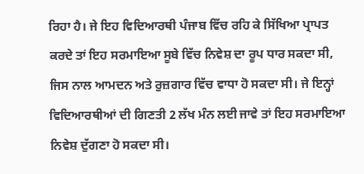ਰਿਹਾ ਹੈ। ਜੇ ਇਹ ਵਿਦਿਆਰਥੀ ਪੰਜਾਬ ਵਿੱਚ ਰਹਿ ਕੇ ਸਿੱਖਿਆ ਪ੍ਰਾਪਤ ਕਰਦੇ ਤਾਂ ਇਹ ਸਰਮਾਇਆ ਸੂਬੇ ਵਿੱਚ ਨਿਵੇਸ਼ ਦਾ ਰੂਪ ਧਾਰ ਸਕਦਾ ਸੀ, ਜਿਸ ਨਾਲ ਆਮਦਨ ਅਤੇ ਰੁਜ਼ਗਾਰ ਵਿੱਚ ਵਾਧਾ ਹੋ ਸਕਦਾ ਸੀ। ਜੇ ਇਨ੍ਹਾਂ ਵਿਦਿਆਰਥੀਆਂ ਦੀ ਗਿਣਤੀ 2 ਲੱਖ ਮੰਨ ਲਈ ਜਾਵੇ ਤਾਂ ਇਹ ਸਰਮਾਇਆ ਨਿਵੇਸ਼ ਦੁੱਗਣਾ ਹੋ ਸਕਦਾ ਸੀ।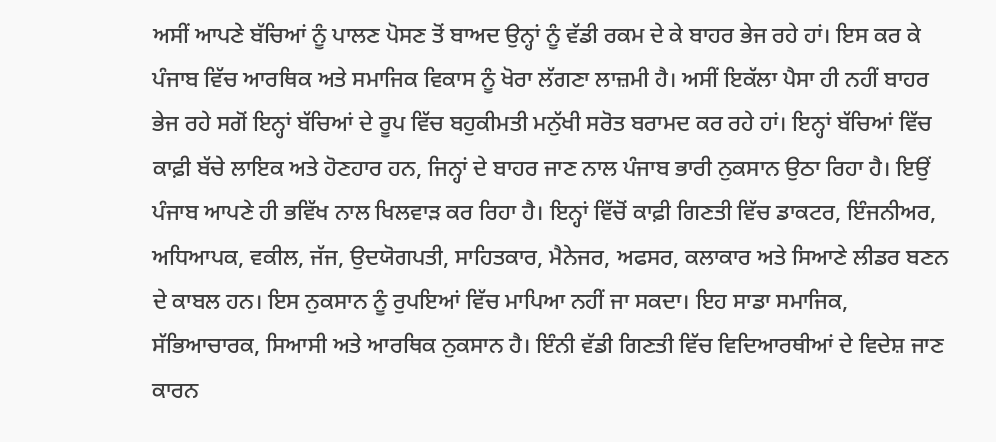ਅਸੀਂ ਆਪਣੇ ਬੱਚਿਆਂ ਨੂੰ ਪਾਲਣ ਪੋਸਣ ਤੋਂ ਬਾਅਦ ਉਨ੍ਹਾਂ ਨੂੰ ਵੱਡੀ ਰਕਮ ਦੇ ਕੇ ਬਾਹਰ ਭੇਜ ਰਹੇ ਹਾਂ। ਇਸ ਕਰ ਕੇ ਪੰਜਾਬ ਵਿੱਚ ਆਰਥਿਕ ਅਤੇ ਸਮਾਜਿਕ ਵਿਕਾਸ ਨੂੰ ਖੋਰਾ ਲੱਗਣਾ ਲਾਜ਼ਮੀ ਹੈ। ਅਸੀਂ ਇਕੱਲਾ ਪੈਸਾ ਹੀ ਨਹੀਂ ਬਾਹਰ ਭੇਜ ਰਹੇ ਸਗੋਂ ਇਨ੍ਹਾਂ ਬੱਚਿਆਂ ਦੇ ਰੂਪ ਵਿੱਚ ਬਹੁਕੀਮਤੀ ਮਨੁੱਖੀ ਸਰੋਤ ਬਰਾਮਦ ਕਰ ਰਹੇ ਹਾਂ। ਇਨ੍ਹਾਂ ਬੱਚਿਆਂ ਵਿੱਚ ਕਾਫ਼ੀ ਬੱਚੇ ਲਾਇਕ ਅਤੇ ਹੋਣਹਾਰ ਹਨ, ਜਿਨ੍ਹਾਂ ਦੇ ਬਾਹਰ ਜਾਣ ਨਾਲ ਪੰਜਾਬ ਭਾਰੀ ਨੁਕਸਾਨ ਉਠਾ ਰਿਹਾ ਹੈ। ਇਉਂ ਪੰਜਾਬ ਆਪਣੇ ਹੀ ਭਵਿੱਖ ਨਾਲ ਖਿਲਵਾੜ ਕਰ ਰਿਹਾ ਹੈ। ਇਨ੍ਹਾਂ ਵਿੱਚੋਂ ਕਾਫ਼ੀ ਗਿਣਤੀ ਵਿੱਚ ਡਾਕਟਰ, ਇੰਜਨੀਅਰ, ਅਧਿਆਪਕ, ਵਕੀਲ, ਜੱਜ, ਉਦਯੋਗਪਤੀ, ਸਾਹਿਤਕਾਰ, ਮੈਨੇਜਰ, ਅਫਸਰ, ਕਲਾਕਾਰ ਅਤੇ ਸਿਆਣੇ ਲੀਡਰ ਬਣਨ ਦੇ ਕਾਬਲ ਹਨ। ਇਸ ਨੁਕਸਾਨ ਨੂੰ ਰੁਪਇਆਂ ਵਿੱਚ ਮਾਪਿਆ ਨਹੀਂ ਜਾ ਸਕਦਾ। ਇਹ ਸਾਡਾ ਸਮਾਜਿਕ, ਸੱਭਿਆਚਾਰਕ, ਸਿਆਸੀ ਅਤੇ ਆਰਥਿਕ ਨੁਕਸਾਨ ਹੈ। ਇੰਨੀ ਵੱਡੀ ਗਿਣਤੀ ਵਿੱਚ ਵਿਦਿਆਰਥੀਆਂ ਦੇ ਵਿਦੇਸ਼ ਜਾਣ ਕਾਰਨ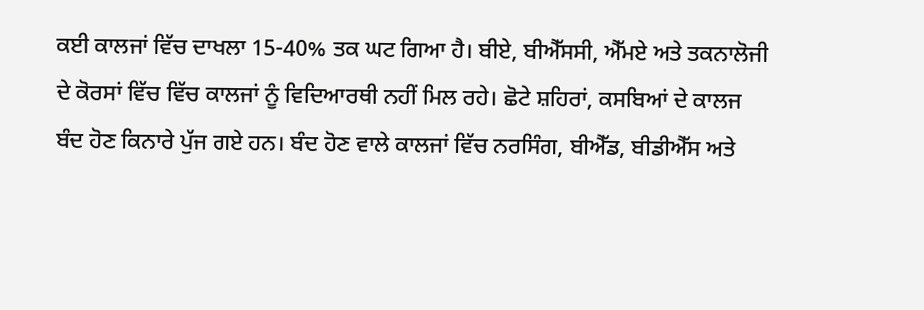ਕਈ ਕਾਲਜਾਂ ਵਿੱਚ ਦਾਖਲਾ 15-40% ਤਕ ਘਟ ਗਿਆ ਹੈ। ਬੀਏ, ਬੀਐੱਸਸੀ, ਐੱਮਏ ਅਤੇ ਤਕਨਾਲੋਜੀ ਦੇ ਕੋਰਸਾਂ ਵਿੱਚ ਵਿੱਚ ਕਾਲਜਾਂ ਨੂੰ ਵਿਦਿਆਰਥੀ ਨਹੀਂ ਮਿਲ ਰਹੇ। ਛੋਟੇ ਸ਼ਹਿਰਾਂ, ਕਸਬਿਆਂ ਦੇ ਕਾਲਜ ਬੰਦ ਹੋਣ ਕਿਨਾਰੇ ਪੁੱਜ ਗਏ ਹਨ। ਬੰਦ ਹੋਣ ਵਾਲੇ ਕਾਲਜਾਂ ਵਿੱਚ ਨਰਸਿੰਗ, ਬੀਐੱਡ, ਬੀਡੀਐੱਸ ਅਤੇ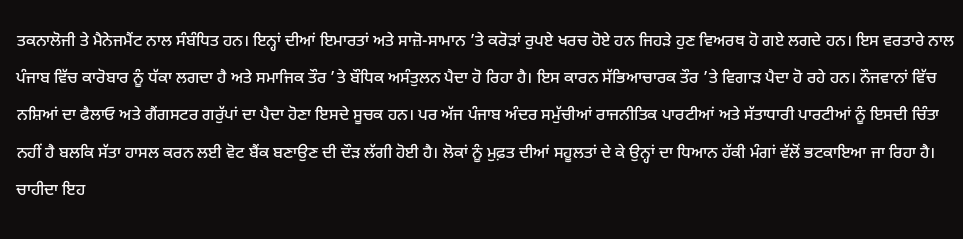ਤਕਨਾਲੋਜੀ ਤੇ ਮੈਨੇਜਮੈਂਟ ਨਾਲ ਸੰਬੰਧਿਤ ਹਨ। ਇਨ੍ਹਾਂ ਦੀਆਂ ਇਮਾਰਤਾਂ ਅਤੇ ਸਾਜ਼ੋ-ਸਾਮਾਨ ’ਤੇ ਕਰੋੜਾਂ ਰੁਪਏ ਖਰਚ ਹੋਏ ਹਨ ਜਿਹੜੇ ਹੁਣ ਵਿਅਰਥ ਹੋ ਗਏ ਲਗਦੇ ਹਨ। ਇਸ ਵਰਤਾਰੇ ਨਾਲ ਪੰਜਾਬ ਵਿੱਚ ਕਾਰੋਬਾਰ ਨੂੰ ਧੱਕਾ ਲਗਦਾ ਹੈ ਅਤੇ ਸਮਾਜਿਕ ਤੌਰ ’ਤੇ ਬੌਧਿਕ ਅਸੰਤੁਲਨ ਪੈਦਾ ਹੋ ਰਿਹਾ ਹੈ। ਇਸ ਕਾਰਨ ਸੱਭਿਆਚਾਰਕ ਤੌਰ ’ਤੇ ਵਿਗਾੜ ਪੈਦਾ ਹੋ ਰਹੇ ਹਨ। ਨੌਜਵਾਨਾਂ ਵਿੱਚ ਨਸ਼ਿਆਂ ਦਾ ਫੈਲਾਓ ਅਤੇ ਗੈਂਗਸਟਰ ਗਰੁੱਪਾਂ ਦਾ ਪੈਦਾ ਹੋਣਾ ਇਸਦੇ ਸੂਚਕ ਹਨ। ਪਰ ਅੱਜ ਪੰਜਾਬ ਅੰਦਰ ਸਮੁੱਚੀਆਂ ਰਾਜਨੀਤਿਕ ਪਾਰਟੀਆਂ ਅਤੇ ਸੱਤਾਧਾਰੀ ਪਾਰਟੀਆਂ ਨੂੰ ਇਸਦੀ ਚਿੰਤਾ ਨਹੀਂ ਹੈ ਬਲਕਿ ਸੱਤਾ ਹਾਸਲ ਕਰਨ ਲਈ ਵੋਟ ਬੈਂਕ ਬਣਾਉਣ ਦੀ ਦੌੜ ਲੱਗੀ ਹੋਈ ਹੈ। ਲੋਕਾਂ ਨੂੰ ਮੁਫ਼ਤ ਦੀਆਂ ਸਹੂਲਤਾਂ ਦੇ ਕੇ ਉਨ੍ਹਾਂ ਦਾ ਧਿਆਨ ਹੱਕੀ ਮੰਗਾਂ ਵੱਲੋਂ ਭਟਕਾਇਆ ਜਾ ਰਿਹਾ ਹੈ। ਚਾਹੀਦਾ ਇਹ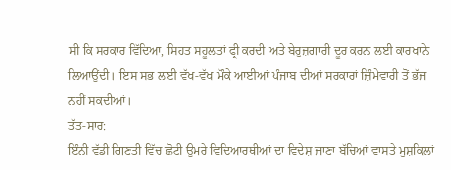ਸੀ ਕਿ ਸਰਕਾਰ ਵਿੱਦਿਆ, ਸਿਹਤ ਸਹੂਲਤਾਂ ਫ੍ਰੀ ਕਰਦੀ ਅਤੇ ਬੇਰੁਜ਼ਗਾਰੀ ਦੂਰ ਕਰਨ ਲਈ ਕਾਰਖਾਨੇ ਲਿਆਉਂਦੀ। ਇਸ ਸਭ ਲਈ ਵੱਖ-ਵੱਖ ਮੌਕੇ ਆਈਆਂ ਪੰਜਾਬ ਦੀਆਂ ਸਰਕਾਰਾਂ ਜ਼ਿੰਮੇਵਾਰੀ ਤੋਂ ਭੱਜ ਨਹੀਂ ਸਕਦੀਆਂ।
ਤੱਤ-ਸਾਰ:
ਇੰਨੀ ਵੱਡੀ ਗਿਣਤੀ ਵਿੱਚ ਛੋਟੀ ਉਮਰੇ ਵਿਦਿਆਰਥੀਆਂ ਦਾ ਵਿਦੇਸ਼ ਜਾਣਾ ਬੱਚਿਆਂ ਵਾਸਤੇ ਮੁਸ਼ਕਿਲਾਂ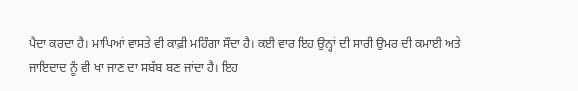ਪੈਦਾ ਕਰਦਾ ਹੈ। ਮਾਪਿਆਂ ਵਾਸਤੇ ਵੀ ਕਾਫ਼ੀ ਮਹਿੰਗਾ ਸੌਦਾ ਹੈ। ਕਈ ਵਾਰ ਇਹ ਉਨ੍ਹਾਂ ਦੀ ਸਾਰੀ ਉਮਰ ਦੀ ਕਮਾਈ ਅਤੇ ਜਾਇਦਾਦ ਨੂੰ ਵੀ ਖਾ ਜਾਣ ਦਾ ਸਬੱਬ ਬਣ ਜਾਂਦਾ ਹੈ। ਇਹ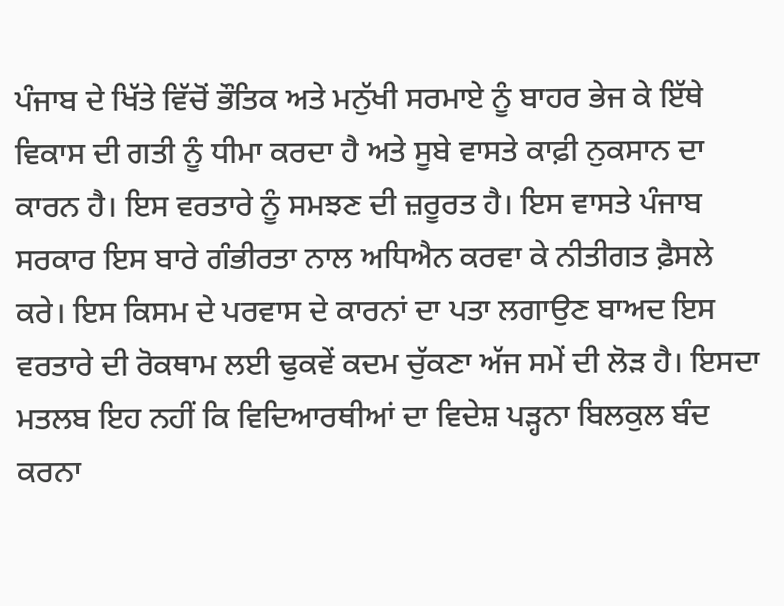ਪੰਜਾਬ ਦੇ ਖਿੱਤੇ ਵਿੱਚੋਂ ਭੌਤਿਕ ਅਤੇ ਮਨੁੱਖੀ ਸਰਮਾਏ ਨੂੰ ਬਾਹਰ ਭੇਜ ਕੇ ਇੱਥੇ ਵਿਕਾਸ ਦੀ ਗਤੀ ਨੂੰ ਧੀਮਾ ਕਰਦਾ ਹੈ ਅਤੇ ਸੂਬੇ ਵਾਸਤੇ ਕਾਫ਼ੀ ਨੁਕਸਾਨ ਦਾ ਕਾਰਨ ਹੈ। ਇਸ ਵਰਤਾਰੇ ਨੂੰ ਸਮਝਣ ਦੀ ਜ਼ਰੂਰਤ ਹੈ। ਇਸ ਵਾਸਤੇ ਪੰਜਾਬ ਸਰਕਾਰ ਇਸ ਬਾਰੇ ਗੰਭੀਰਤਾ ਨਾਲ ਅਧਿਐਨ ਕਰਵਾ ਕੇ ਨੀਤੀਗਤ ਫ਼ੈਸਲੇ ਕਰੇ। ਇਸ ਕਿਸਮ ਦੇ ਪਰਵਾਸ ਦੇ ਕਾਰਨਾਂ ਦਾ ਪਤਾ ਲਗਾਉਣ ਬਾਅਦ ਇਸ ਵਰਤਾਰੇ ਦੀ ਰੋਕਥਾਮ ਲਈ ਢੁਕਵੇਂ ਕਦਮ ਚੁੱਕਣਾ ਅੱਜ ਸਮੇਂ ਦੀ ਲੋੜ ਹੈ। ਇਸਦਾ ਮਤਲਬ ਇਹ ਨਹੀਂ ਕਿ ਵਿਦਿਆਰਥੀਆਂ ਦਾ ਵਿਦੇਸ਼ ਪੜ੍ਹਨਾ ਬਿਲਕੁਲ ਬੰਦ ਕਰਨਾ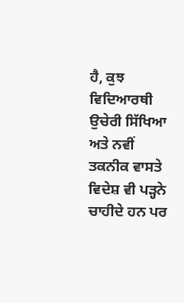ਹੈ, ਕੁਝ ਵਿਦਿਆਰਥੀ ਉਚੇਰੀ ਸਿੱਖਿਆ ਅਤੇ ਨਵੀਂ ਤਕਨੀਕ ਵਾਸਤੇ ਵਿਦੇਸ਼ ਵੀ ਪੜ੍ਹਨੇ ਚਾਹੀਦੇ ਹਨ ਪਰ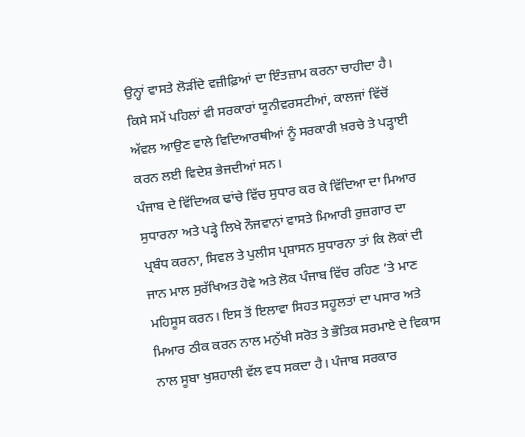ਉਨ੍ਹਾਂ ਵਾਸਤੇ ਲੋੜੀਂਦੇ ਵਜ਼ੀਫ਼ਿਆਂ ਦਾ ਇੰਤਜ਼ਾਮ ਕਰਨਾ ਚਾਹੀਦਾ ਹੈ। ਕਿਸੇ ਸਮੇਂ ਪਹਿਲਾਂ ਵੀ ਸਰਕਾਰਾਂ ਯੂਨੀਵਰਸਟੀਆਂ, ਕਾਲਜਾਂ ਵਿੱਚੋਂ ਅੱਵਲ ਆਉਣ ਵਾਲੇ ਵਿਦਿਆਰਥੀਆਂ ਨੂੰ ਸਰਕਾਰੀ ਖ਼ਰਚੇ ਤੇ ਪੜ੍ਹਾਈ ਕਰਨ ਲਈ ਵਿਦੇਸ਼ ਭੇਜਦੀਆਂ ਸਨ।
ਪੰਜਾਬ ਦੇ ਵਿੱਦਿਅਕ ਢਾਂਚੇ ਵਿੱਚ ਸੁਧਾਰ ਕਰ ਕੇ ਵਿੱਦਿਆ ਦਾ ਮਿਆਰ ਸੁਧਾਰਨਾ ਅਤੇ ਪੜ੍ਹੇ ਲਿਖੇ ਨੌਜਵਾਨਾਂ ਵਾਸਤੇ ਮਿਆਰੀ ਰੁਜ਼ਗਾਰ ਦਾ ਪ੍ਰਬੰਧ ਕਰਨਾ, ਸਿਵਲ ਤੇ ਪੁਲੀਸ ਪ੍ਰਸ਼ਾਸਨ ਸੁਧਾਰਨਾ ਤਾਂ ਕਿ ਲੋਕਾਂ ਦੀ ਜਾਨ ਮਾਲ ਸੁਰੱਖਿਅਤ ਹੋਵੇ ਅਤੇ ਲੋਕ ਪੰਜਾਬ ਵਿੱਚ ਰਹਿਣ ’ਤੇ ਮਾਣ ਮਹਿਸੂਸ ਕਰਨ। ਇਸ ਤੋਂ ਇਲਾਵਾ ਸਿਹਤ ਸਹੂਲਤਾਂ ਦਾ ਪਸਾਰ ਅਤੇ ਮਿਆਰ ਠੀਕ ਕਰਨ ਨਾਲ ਮਨੁੱਖੀ ਸਰੋਤ ਤੇ ਭੌਤਿਕ ਸਰਮਾਏ ਦੇ ਵਿਕਾਸ ਨਾਲ ਸੂਬਾ ਖੁਸ਼ਹਾਲੀ ਵੱਲ ਵਧ ਸਕਦਾ ਹੈ। ਪੰਜਾਬ ਸਰਕਾਰ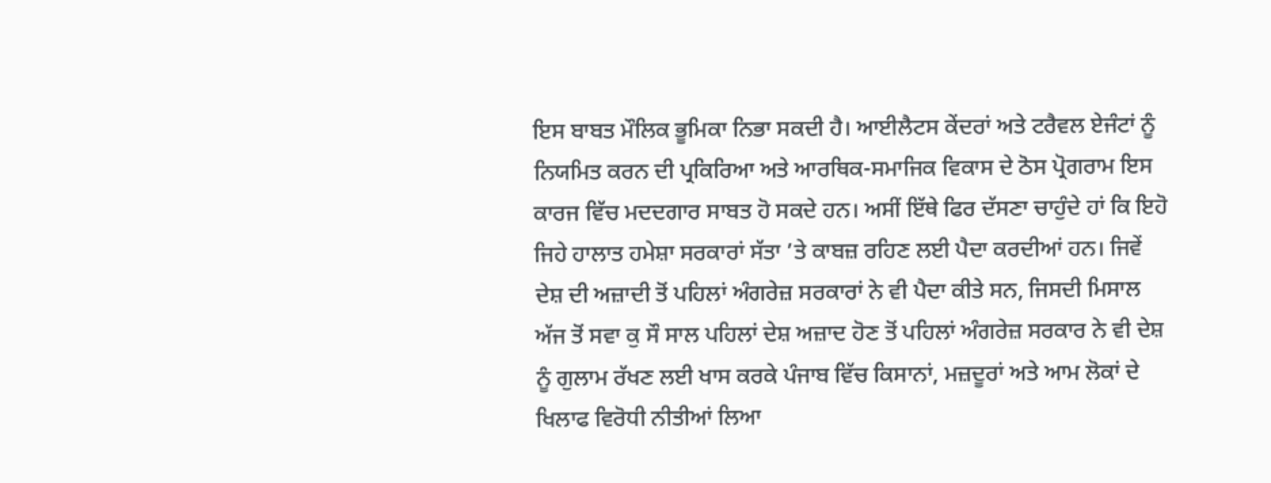ਇਸ ਬਾਬਤ ਮੌਲਿਕ ਭੂਮਿਕਾ ਨਿਭਾ ਸਕਦੀ ਹੈ। ਆਈਲੈਟਸ ਕੇਂਦਰਾਂ ਅਤੇ ਟਰੈਵਲ ਏਜੰਟਾਂ ਨੂੰ ਨਿਯਮਿਤ ਕਰਨ ਦੀ ਪ੍ਰਕਿਰਿਆ ਅਤੇ ਆਰਥਿਕ-ਸਮਾਜਿਕ ਵਿਕਾਸ ਦੇ ਠੋਸ ਪ੍ਰੋਗਰਾਮ ਇਸ ਕਾਰਜ ਵਿੱਚ ਮਦਦਗਾਰ ਸਾਬਤ ਹੋ ਸਕਦੇ ਹਨ। ਅਸੀਂ ਇੱਥੇ ਫਿਰ ਦੱਸਣਾ ਚਾਹੁੰਦੇ ਹਾਂ ਕਿ ਇਹੋ ਜਿਹੇ ਹਾਲਾਤ ਹਮੇਸ਼ਾ ਸਰਕਾਰਾਂ ਸੱਤਾ ’ਤੇ ਕਾਬਜ਼ ਰਹਿਣ ਲਈ ਪੈਦਾ ਕਰਦੀਆਂ ਹਨ। ਜਿਵੇਂ ਦੇਸ਼ ਦੀ ਅਜ਼ਾਦੀ ਤੋਂ ਪਹਿਲਾਂ ਅੰਗਰੇਜ਼ ਸਰਕਾਰਾਂ ਨੇ ਵੀ ਪੈਦਾ ਕੀਤੇ ਸਨ, ਜਿਸਦੀ ਮਿਸਾਲ ਅੱਜ ਤੋਂ ਸਵਾ ਕੁ ਸੌ ਸਾਲ ਪਹਿਲਾਂ ਦੇਸ਼ ਅਜ਼ਾਦ ਹੋਣ ਤੋਂ ਪਹਿਲਾਂ ਅੰਗਰੇਜ਼ ਸਰਕਾਰ ਨੇ ਵੀ ਦੇਸ਼ ਨੂੰ ਗੁਲਾਮ ਰੱਖਣ ਲਈ ਖਾਸ ਕਰਕੇ ਪੰਜਾਬ ਵਿੱਚ ਕਿਸਾਨਾਂ, ਮਜ਼ਦੂਰਾਂ ਅਤੇ ਆਮ ਲੋਕਾਂ ਦੇ ਖਿਲਾਫ ਵਿਰੋਧੀ ਨੀਤੀਆਂ ਲਿਆ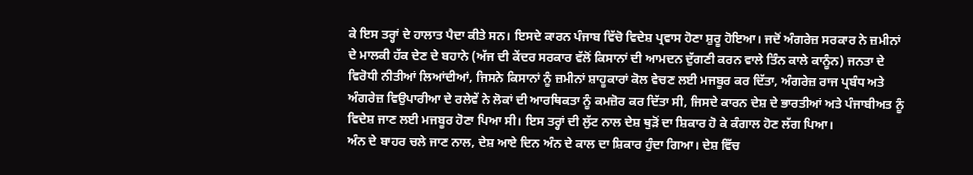ਕੇ ਇਸ ਤਰ੍ਹਾਂ ਦੇ ਹਾਲਾਤ ਪੈਦਾ ਕੀਤੇ ਸਨ। ਇਸਦੇ ਕਾਰਨ ਪੰਜਾਬ ਵਿੱਚੋ ਵਿਦੇਸ਼ ਪ੍ਰਵਾਸ ਹੋਣਾ ਸ਼ੁਰੂ ਹੋਇਆ। ਜਦੋਂ ਅੰਗਰੇਜ਼ ਸਰਕਾਰ ਨੇ ਜ਼ਮੀਨਾਂ ਦੇ ਮਾਲਕੀ ਹੱਕ ਦੇਣ ਦੇ ਬਹਾਨੇ (ਅੱਜ ਦੀ ਕੇਂਦਰ ਸਰਕਾਰ ਵੱਲੋਂ ਕਿਸਾਨਾਂ ਦੀ ਆਮਦਨ ਦੁੱਗਣੀ ਕਰਨ ਵਾਲੇ ਤਿੰਨ ਕਾਲੇ ਕਾਨੂੰਨ) ਜਨਤਾ ਦੇ ਵਿਰੋਧੀ ਨੀਤੀਆਂ ਲਿਆਂਦੀਆਂ, ਜਿਸਨੇ ਕਿਸਾਨਾਂ ਨੂੰ ਜ਼ਮੀਨਾਂ ਸ਼ਾਹੂਕਾਰਾਂ ਕੋਲ ਵੇਚਣ ਲਈ ਮਜਬੂਰ ਕਰ ਦਿੱਤਾ, ਅੰਗਰੇਜ਼ ਰਾਜ ਪ੍ਰਬੰਧ ਅਤੇ ਅੰਗਰੇਜ਼ ਵਿਉਪਾਰੀਆ ਦੇ ਰਲੇਵੇਂ ਨੇ ਲੋਕਾਂ ਦੀ ਆਰਥਿਕਤਾ ਨੂੰ ਕਮਜ਼ੋਰ ਕਰ ਦਿੱਤਾ ਸੀ, ਜਿਸਦੇ ਕਾਰਨ ਦੇਸ਼ ਦੇ ਭਾਰਤੀਆਂ ਅਤੇ ਪੰਜਾਬੀਅਤ ਨੂੰ ਵਿਦੇਸ਼ ਜਾਣ ਲਈ ਮਜਬੂਰ ਹੋਣਾ ਪਿਆ ਸੀ। ਇਸ ਤਰ੍ਹਾਂ ਦੀ ਲੁੱਟ ਨਾਲ ਦੇਸ਼ ਥੁੜੋਂ ਦਾ ਸ਼ਿਕਾਰ ਹੋ ਕੇ ਕੰਗਾਲ ਹੋਣ ਲੱਗ ਪਿਆ।
ਅੰਨ ਦੇ ਬਾਹਰ ਚਲੇ ਜਾਣ ਨਾਲ, ਦੇਸ਼ ਆਏ ਦਿਨ ਅੰਨ ਦੇ ਕਾਲ ਦਾ ਸ਼ਿਕਾਰ ਹੁੰਦਾ ਗਿਆ। ਦੇਸ਼ ਵਿੱਚ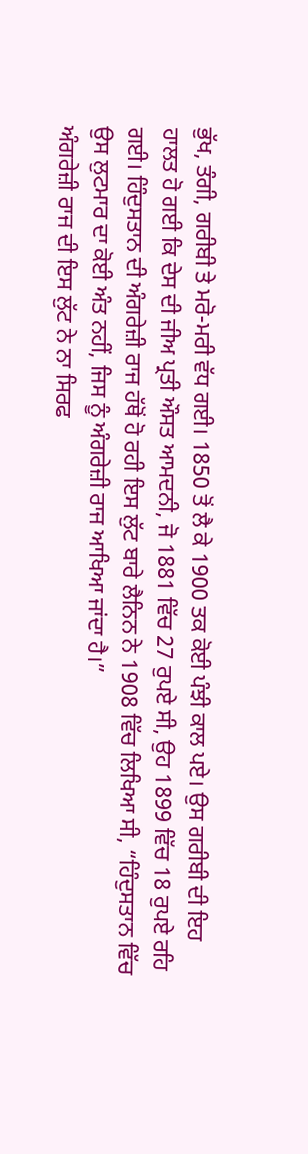ਭੁੱਖ, ਤੰਗੀ, ਗਰੀਬੀ ਤੇ ਮਰੋ-ਮਰੀ ਵੱਧ ਗਈ। 1850 ਤੋਂ ਲੈ ਕੇ 1900 ਤਕ ਕੋਈ ਪੰਝੀ ਕਾਲ ਪਏ। ਉਸ ਗਰੀਬੀ ਦੀ ਇਹ ਹਾਲਤ ਹੋ ਗਈ ਕਿ ਦੇਸ ਦੀ ਜੀਅ ਪ੍ਰਤੀ ਔਸਤ ਆਮਦਨੀ, ਜੋ 1881 ਵਿੱਚ 27 ਰੁਪਏ ਸੀ, ਉਹ 1899 ਵਿੱਚ 18 ਰੁਪਏ ਰਹਿ ਗਈ। ਹਿੰਦੁਸਤਾਨ ਦੀ ਅੰਗਰੇਜ਼ੀ ਰਾਜ ਹੱਥੋਂ ਹੋ ਰਹੀ ਇਸ ਲੁੱਟ ਬਾਰੇ ਲੈਨਿਨ ਨੇ 1908 ਵਿੱਚ ਲਿਖਿਆ ਸੀ, “ਹਿੰਦੁਸਤਾਨ ਵਿੱਚ ਉਸ ਲੁਟਮਾਰ ਦਾ ਕੋਈ ਅੰਤ ਨਹੀਂ, ਜਿਸ ਨੂੰ ਅੰਗਰੇਜ਼ੀ ਰਾਜ ਆਖਿਆ ਜਾਂਦਾ ਹੈ।”
ਅੰਗਰੇਜ਼ੀ ਰਾਜ ਦੀ ਇਸ ਲੁੱਟ ਨੇ ਨਾ ਸਿਰਫ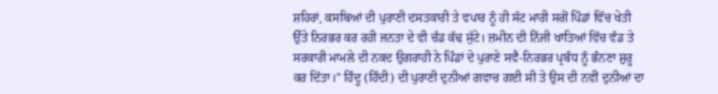ਸ਼ਹਿਰਾਂ, ਕਸਬਿਆਂ ਦੀ ਪੁਰਾਣੀ ਦਸਤਕਾਰੀ ਤੇ ਵਪਾਰ ਨੂੰ ਹੀ ਸੱਟ ਮਾਰੀ ਸਗੋਂ ਪਿੰਡਾਂ ਵਿੱਚ ਖੇਤੀ ਉੱਤੇ ਨਿਰਭਰ ਕਰ ਰਹੀ ਜਨਤਾ ਦੇ ਵੀ ਚੰਡ ਕੱਢ ਸੁੱਟੇ। ਜ਼ਮੀਨ ਦੀ ਨਿੱਜੀ ਖਾਤਿਆਂ ਵਿੱਚ ਵੰਡ ਤੇ ਸਰਕਾਰੀ ਮਾਮਲੇ ਦੀ ਨਕਦ ਉਗਰਾਹੀ ਨੇ ਪਿੰਡਾਂ ਦੇ ਪੁਰਾਣੇ ਸਵੈ-ਨਿਰਭਰ ਪ੍ਰਬੰਧ ਨੂੰ ਭੰਨਣਾ ਸ਼ੁਰੂ ਕਰ ਦਿੱਤਾ।” ਹਿੰਦੂ (ਹਿੰਦੀ) ਦੀ ਪੁਰਾਣੀ ਦੁਨੀਆਂ ਗਵਾਚ ਗਈ ਸੀ ਤੇ ਉਸ ਦੀ ਨਵੀਂ ਦੁਨੀਆਂ ਦਾ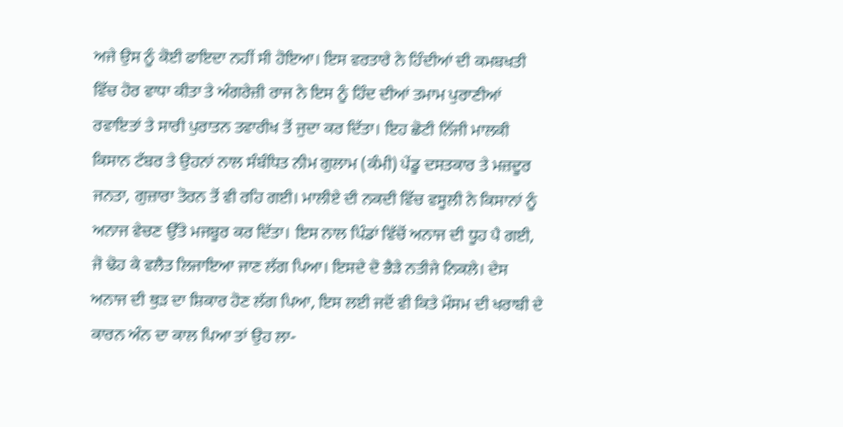ਅਜੇ ਉਸ ਨੂੰ ਕੋਈ ਫਾਇਦਾ ਨਹੀਂ ਸੀ ਹੋਇਆ। ਇਸ ਵਰਤਾਰੇ ਨੇ ਹਿੰਦੀਆਂ ਦੀ ਕਮਬਖਤੀ ਵਿੱਚ ਹੋਰ ਵਾਧਾ ਕੀਤਾ ਤੇ ਅੰਗਰੇਜ਼ੀ ਰਾਜ ਨੇ ਇਸ ਨੂੰ ਹਿੰਦ ਦੀਆਂ ਤਮਾਮ ਪੁਰਾਣੀਆਂ ਰਵਾਇਤਾਂ ਤੇ ਸਾਰੀ ਪੁਰਾਤਨ ਤਵਾਰੀਖ ਤੋਂ ਜੁਦਾ ਕਰ ਦਿੱਤਾ। ਇਹ ਛੋਟੀ ਨਿੱਜੀ ਮਾਲਕੀ ਕਿਸਾਨ ਟੱਬਰ ਤੇ ਉਹਨਾਂ ਨਾਲ ਸੰਬੰਧਿਤ ਨੀਮ ਗੁਲਾਮ (ਕੰਮੀ) ਪੇਂਡੂ ਦਸਤਕਾਰ ਤੇ ਮਜ਼ਦੂਰ ਜਨਤਾ, ਗੁਜ਼ਾਰਾ ਤੋਰਨ ਤੋਂ ਵੀ ਰਹਿ ਗਈ। ਮਾਲੀਏ ਦੀ ਨਕਦੀ ਵਿੱਚ ਵਸੂਲੀ ਨੇ ਕਿਸਾਨਾਂ ਨੂੰ ਅਨਾਜ ਵੇਚਣ ਉੱਤੇ ਮਜਬੂਰ ਕਰ ਦਿੱਤਾ। ਇਸ ਨਾਲ ਪਿੰਡਾਂ ਵਿੱਚੋਂ ਅਨਾਜ ਦੀ ਧੂਹ ਪੈ ਗਈ, ਜੋ ਢੋਹ ਕੇ ਵਲੈਤ ਲਿਜਾਇਆ ਜਾਣ ਲੱਗ ਪਿਆ। ਇਸਦੇ ਦੋ ਭੈੜੇ ਨਤੀਜੇ ਨਿਕਲੇ। ਦੇਸ ਅਨਾਜ ਦੀ ਥੁੜ ਦਾ ਸ਼ਿਕਾਰ ਹੋਣ ਲੱਗ ਪਿਆ, ਇਸ ਲਈ ਜਦੋਂ ਵੀ ਕਿਤੇ ਮੌਸਮ ਦੀ ਖਰਾਬੀ ਦੇ ਕਾਰਨ ਅੰਨ ਦਾ ਕਾਲ ਪਿਆ ਤਾਂ ਉਹ ਲਾ-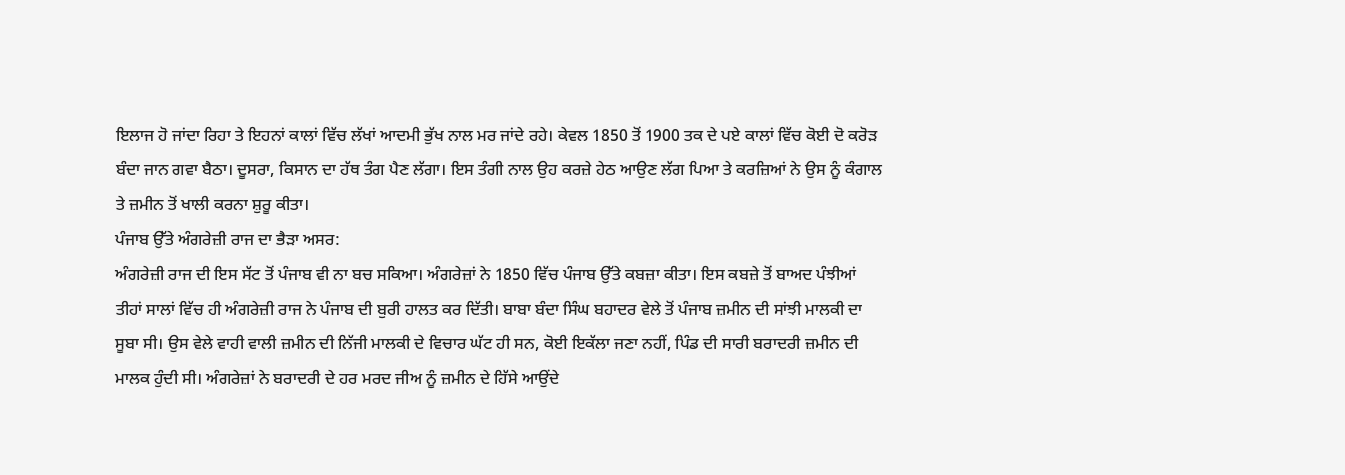ਇਲਾਜ ਹੋ ਜਾਂਦਾ ਰਿਹਾ ਤੇ ਇਹਨਾਂ ਕਾਲਾਂ ਵਿੱਚ ਲੱਖਾਂ ਆਦਮੀ ਭੁੱਖ ਨਾਲ ਮਰ ਜਾਂਦੇ ਰਹੇ। ਕੇਵਲ 1850 ਤੋਂ 1900 ਤਕ ਦੇ ਪਏ ਕਾਲਾਂ ਵਿੱਚ ਕੋਈ ਦੋ ਕਰੋੜ ਬੰਦਾ ਜਾਨ ਗਵਾ ਬੈਠਾ। ਦੂਸਰਾ, ਕਿਸਾਨ ਦਾ ਹੱਥ ਤੰਗ ਪੈਣ ਲੱਗਾ। ਇਸ ਤੰਗੀ ਨਾਲ ਉਹ ਕਰਜ਼ੇ ਹੇਠ ਆਉਣ ਲੱਗ ਪਿਆ ਤੇ ਕਰਜ਼ਿਆਂ ਨੇ ਉਸ ਨੂੰ ਕੰਗਾਲ ਤੇ ਜ਼ਮੀਨ ਤੋਂ ਖਾਲੀ ਕਰਨਾ ਸ਼ੁਰੂ ਕੀਤਾ।
ਪੰਜਾਬ ਉੱਤੇ ਅੰਗਰੇਜ਼ੀ ਰਾਜ ਦਾ ਭੈੜਾ ਅਸਰ:
ਅੰਗਰੇਜ਼ੀ ਰਾਜ ਦੀ ਇਸ ਸੱਟ ਤੋਂ ਪੰਜਾਬ ਵੀ ਨਾ ਬਚ ਸਕਿਆ। ਅੰਗਰੇਜ਼ਾਂ ਨੇ 1850 ਵਿੱਚ ਪੰਜਾਬ ਉੱਤੇ ਕਬਜ਼ਾ ਕੀਤਾ। ਇਸ ਕਬਜ਼ੇ ਤੋਂ ਬਾਅਦ ਪੰਝੀਆਂ ਤੀਹਾਂ ਸਾਲਾਂ ਵਿੱਚ ਹੀ ਅੰਗਰੇਜ਼ੀ ਰਾਜ ਨੇ ਪੰਜਾਬ ਦੀ ਬੁਰੀ ਹਾਲਤ ਕਰ ਦਿੱਤੀ। ਬਾਬਾ ਬੰਦਾ ਸਿੰਘ ਬਹਾਦਰ ਵੇਲੇ ਤੋਂ ਪੰਜਾਬ ਜ਼ਮੀਨ ਦੀ ਸਾਂਝੀ ਮਾਲਕੀ ਦਾ ਸੂਬਾ ਸੀ। ਉਸ ਵੇਲੇ ਵਾਹੀ ਵਾਲੀ ਜ਼ਮੀਨ ਦੀ ਨਿੱਜੀ ਮਾਲਕੀ ਦੇ ਵਿਚਾਰ ਘੱਟ ਹੀ ਸਨ, ਕੋਈ ਇਕੱਲਾ ਜਣਾ ਨਹੀਂ, ਪਿੰਡ ਦੀ ਸਾਰੀ ਬਰਾਦਰੀ ਜ਼ਮੀਨ ਦੀ ਮਾਲਕ ਹੁੰਦੀ ਸੀ। ਅੰਗਰੇਜ਼ਾਂ ਨੇ ਬਰਾਦਰੀ ਦੇ ਹਰ ਮਰਦ ਜੀਅ ਨੂੰ ਜ਼ਮੀਨ ਦੇ ਹਿੱਸੇ ਆਉਂਦੇ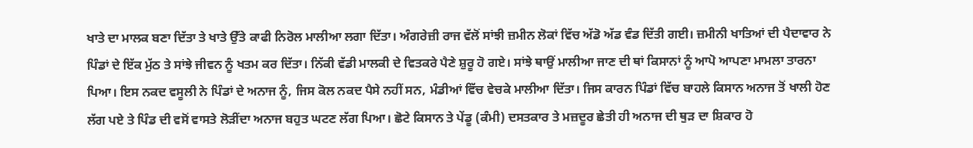ਖਾਤੇ ਦਾ ਮਾਲਕ ਬਣਾ ਦਿੱਤਾ ਤੇ ਖਾਤੇ ਉੱਤੇ ਕਾਫੀ ਨਿਰੋਲ ਮਾਲੀਆ ਲਗਾ ਦਿੱਤਾ। ਅੰਗਰੇਜ਼ੀ ਰਾਜ ਵੱਲੋਂ ਸਾਂਝੀ ਜ਼ਮੀਨ ਲੋਕਾਂ ਵਿੱਚ ਅੱਡੋ ਅੱਡ ਵੰਡ ਦਿੱਤੀ ਗਈ। ਜ਼ਮੀਨੀ ਖਾਤਿਆਂ ਦੀ ਪੈਦਾਵਾਰ ਨੇ ਪਿੰਡਾਂ ਦੇ ਇੱਕ ਮੁੱਠ ਤੇ ਸਾਂਝੇ ਜੀਵਨ ਨੂੰ ਖਤਮ ਕਰ ਦਿੱਤਾ। ਨਿੱਕੀ ਵੱਡੀ ਮਾਲਕੀ ਦੇ ਵਿਤਕਰੇ ਪੈਣੇ ਸ਼ੁਰੂ ਹੋ ਗਏ। ਸਾਂਝੇ ਥਾਉਂ ਮਾਲੀਆ ਜਾਣ ਦੀ ਥਾਂ ਕਿਸਾਨਾਂ ਨੂੰ ਆਪੋ ਆਪਣਾ ਮਾਮਲਾ ਤਾਰਨਾ ਪਿਆ। ਇਸ ਨਕਦ ਵਸੂਲੀ ਨੇ ਪਿੰਡਾਂ ਦੇ ਅਨਾਜ ਨੂੰ, ਜਿਸ ਕੋਲ ਨਕਦ ਪੈਸੇ ਨਹੀਂ ਸਨ, ਮੰਡੀਆਂ ਵਿੱਚ ਵੇਚਕੇ ਮਾਲੀਆ ਦਿੱਤਾ। ਜਿਸ ਕਾਰਨ ਪਿੰਡਾਂ ਵਿੱਚ ਬਾਹਲੇ ਕਿਸਾਨ ਅਨਾਜ ਤੋਂ ਖਾਲੀ ਹੋਣ ਲੱਗ ਪਏ ਤੇ ਪਿੰਡ ਦੀ ਵਸੋਂ ਵਾਸਤੇ ਲੋੜੀਂਦਾ ਅਨਾਜ ਬਹੁਤ ਘਟਣ ਲੱਗ ਪਿਆ। ਛੋਟੇ ਕਿਸਾਨ ਤੇ ਪੇਂਡੂ (ਕੰਮੀ) ਦਸਤਕਾਰ ਤੇ ਮਜ਼ਦੂਰ ਛੇਤੀ ਹੀ ਅਨਾਜ ਦੀ ਥੁੜ ਦਾ ਸ਼ਿਕਾਰ ਹੋ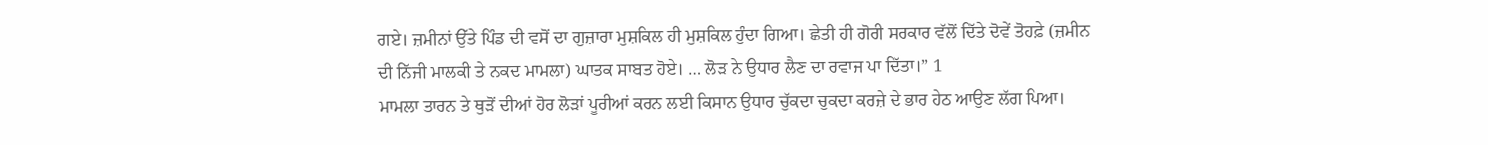ਗਏ। ਜ਼ਮੀਨਾਂ ਉੱਤੇ ਪਿੰਡ ਦੀ ਵਸੋਂ ਦਾ ਗੁਜ਼ਾਰਾ ਮੁਸ਼ਕਿਲ ਹੀ ਮੁਸ਼ਕਿਲ ਹੁੰਦਾ ਗਿਆ। ਛੇਤੀ ਹੀ ਗੋਰੀ ਸਰਕਾਰ ਵੱਲੋਂ ਦਿੱਤੇ ਦੋਵੇਂ ਤੋਹਫ਼ੇ (ਜ਼ਮੀਨ ਦੀ ਨਿੱਜੀ ਮਾਲਕੀ ਤੇ ਨਕਦ ਮਾਮਲਾ) ਘਾਤਕ ਸਾਬਤ ਹੋਏ। … ਲੋੜ ਨੇ ਉਧਾਰ ਲੈਣ ਦਾ ਰਵਾਜ ਪਾ ਦਿੱਤਾ।” 1
ਮਾਮਲਾ ਤਾਰਨ ਤੇ ਥੁੜੋਂ ਦੀਆਂ ਹੋਰ ਲੋੜਾਂ ਪੂਰੀਆਂ ਕਰਨ ਲਈ ਕਿਸਾਨ ਉਧਾਰ ਚੁੱਕਦਾ ਚੁਕਦਾ ਕਰਜ਼ੇ ਦੇ ਭਾਰ ਹੇਠ ਆਉਣ ਲੱਗ ਪਿਆ।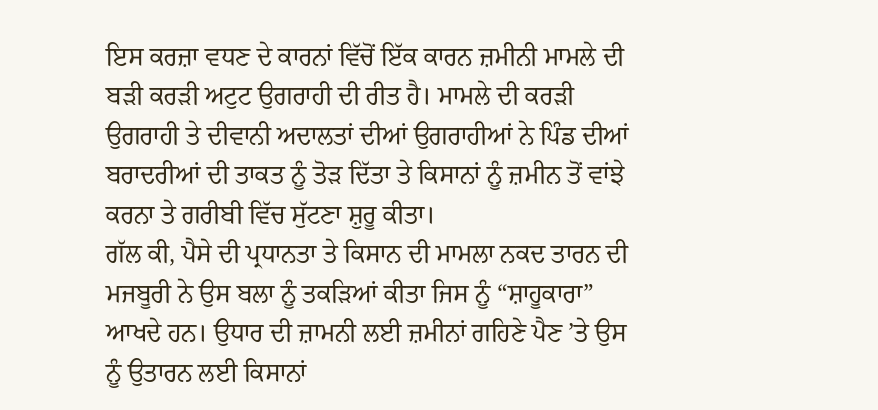ਇਸ ਕਰਜ਼ਾ ਵਧਣ ਦੇ ਕਾਰਨਾਂ ਵਿੱਚੋਂ ਇੱਕ ਕਾਰਨ ਜ਼ਮੀਨੀ ਮਾਮਲੇ ਦੀ ਬੜੀ ਕਰੜੀ ਅਟੁਟ ਉਗਰਾਹੀ ਦੀ ਰੀਤ ਹੈ। ਮਾਮਲੇ ਦੀ ਕਰੜੀ ਉਗਰਾਹੀ ਤੇ ਦੀਵਾਨੀ ਅਦਾਲਤਾਂ ਦੀਆਂ ਉਗਰਾਹੀਆਂ ਨੇ ਪਿੰਡ ਦੀਆਂ ਬਰਾਦਰੀਆਂ ਦੀ ਤਾਕਤ ਨੂੰ ਤੋੜ ਦਿੱਤਾ ਤੇ ਕਿਸਾਨਾਂ ਨੂੰ ਜ਼ਮੀਨ ਤੋਂ ਵਾਂਝੇ ਕਰਨਾ ਤੇ ਗਰੀਬੀ ਵਿੱਚ ਸੁੱਟਣਾ ਸ਼ੁਰੂ ਕੀਤਾ।
ਗੱਲ ਕੀ, ਪੈਸੇ ਦੀ ਪ੍ਰਧਾਨਤਾ ਤੇ ਕਿਸਾਨ ਦੀ ਮਾਮਲਾ ਨਕਦ ਤਾਰਨ ਦੀ ਮਜਬੂਰੀ ਨੇ ਉਸ ਬਲਾ ਨੂੰ ਤਕੜਿਆਂ ਕੀਤਾ ਜਿਸ ਨੂੰ “ਸ਼ਾਹੂਕਾਰਾ” ਆਖਦੇ ਹਨ। ਉਧਾਰ ਦੀ ਜ਼ਾਮਨੀ ਲਈ ਜ਼ਮੀਨਾਂ ਗਹਿਣੇ ਪੈਣ ’ਤੇ ਉਸ ਨੂੰ ਉਤਾਰਨ ਲਈ ਕਿਸਾਨਾਂ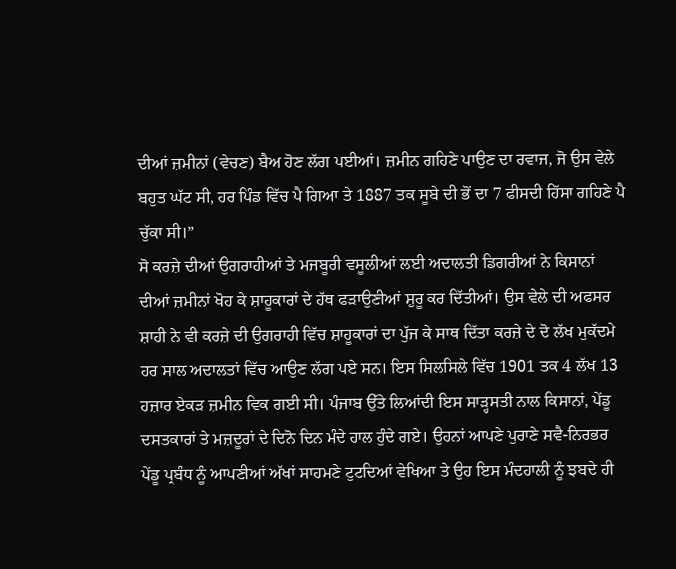ਦੀਆਂ ਜ਼ਮੀਨਾਂ (ਵੇਚਣ) ਬੈਅ ਹੋਣ ਲੱਗ ਪਈਆਂ। ਜ਼ਮੀਨ ਗਹਿਣੇ ਪਾਉਣ ਦਾ ਰਵਾਜ, ਜੋ ਉਸ ਵੇਲੇ ਬਹੁਤ ਘੱਟ ਸੀ, ਹਰ ਪਿੰਡ ਵਿੱਚ ਪੈ ਗਿਆ ਤੇ 1887 ਤਕ ਸੂਬੇ ਦੀ ਭੋਂ ਦਾ 7 ਫੀਸਦੀ ਹਿੱਸਾ ਗਹਿਣੇ ਪੈ ਚੁੱਕਾ ਸੀ।”
ਸੋ ਕਰਜ਼ੇ ਦੀਆਂ ਉਗਰਾਹੀਆਂ ਤੇ ਮਜਬੂਰੀ ਵਸੂਲੀਆਂ ਲਈ ਅਦਾਲਤੀ ਡਿਗਰੀਆਂ ਨੇ ਕਿਸਾਨਾਂ ਦੀਆਂ ਜ਼ਮੀਨਾਂ ਖੋਹ ਕੇ ਸ਼ਾਹੂਕਾਰਾਂ ਦੇ ਹੱਥ ਫੜਾਉਣੀਆਂ ਸ਼ੁਰੂ ਕਰ ਦਿੱਤੀਆਂ। ਉਸ ਵੇਲੇ ਦੀ ਅਫਸਰ ਸ਼ਾਹੀ ਨੇ ਵੀ ਕਰਜ਼ੇ ਦੀ ਉਗਰਾਹੀ ਵਿੱਚ ਸ਼ਾਹੂਕਾਰਾਂ ਦਾ ਪੁੱਜ ਕੇ ਸਾਥ ਦਿੱਤਾ ਕਰਜ਼ੇ ਦੇ ਦੋ ਲੱਖ ਮੁਕੱਦਮੇ ਹਰ ਸਾਲ ਅਦਾਲਤਾਂ ਵਿੱਚ ਆਉਣ ਲੱਗ ਪਏ ਸਨ। ਇਸ ਸਿਲਸਿਲੇ ਵਿੱਚ 1901 ਤਕ 4 ਲੱਖ 13 ਹਜ਼ਾਰ ਏਕੜ ਜ਼ਮੀਨ ਵਿਕ ਗਈ ਸੀ। ਪੰਜਾਬ ਉੱਤੇ ਲਿਆਂਦੀ ਇਸ ਸਾੜ੍ਹਸਤੀ ਨਾਲ ਕਿਸਾਨਾਂ, ਪੇਂਡੂ ਦਸਤਕਾਰਾਂ ਤੇ ਮਜ਼ਦੂਰਾਂ ਦੇ ਦਿਨੋ ਦਿਨ ਮੰਦੇ ਹਾਲ ਹੁੰਦੇ ਗਏ। ਉਹਨਾਂ ਆਪਣੇ ਪੁਰਾਣੇ ਸਵੈ-ਨਿਰਭਰ ਪੇਂਡੂ ਪ੍ਰਬੰਧ ਨੂੰ ਆਪਣੀਆਂ ਅੱਖਾਂ ਸਾਹਮਣੇ ਟੁਟਦਿਆਂ ਵੇਖਿਆ ਤੇ ਉਹ ਇਸ ਮੰਦਹਾਲੀ ਨੂੰ ਝਬਦੇ ਹੀ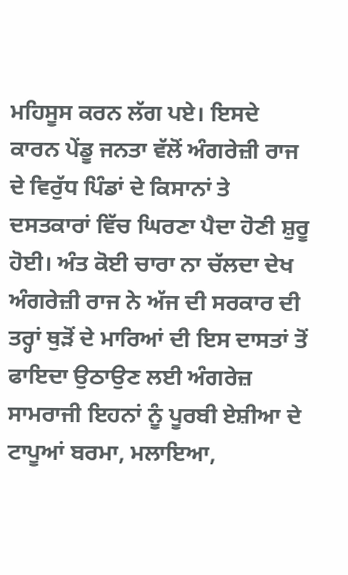ਮਹਿਸੂਸ ਕਰਨ ਲੱਗ ਪਏ। ਇਸਦੇ ਕਾਰਨ ਪੇਂਡੂ ਜਨਤਾ ਵੱਲੋਂ ਅੰਗਰੇਜ਼ੀ ਰਾਜ ਦੇ ਵਿਰੁੱਧ ਪਿੰਡਾਂ ਦੇ ਕਿਸਾਨਾਂ ਤੇ ਦਸਤਕਾਰਾਂ ਵਿੱਚ ਘਿਰਣਾ ਪੈਦਾ ਹੋਣੀ ਸ਼ੁਰੂ ਹੋਈ। ਅੰਤ ਕੋਈ ਚਾਰਾ ਨਾ ਚੱਲਦਾ ਦੇਖ ਅੰਗਰੇਜ਼ੀ ਰਾਜ ਨੇ ਅੱਜ ਦੀ ਸਰਕਾਰ ਦੀ ਤਰ੍ਹਾਂ ਥੁੜੋਂ ਦੇ ਮਾਰਿਆਂ ਦੀ ਇਸ ਦਾਸਤਾਂ ਤੋਂ ਫਾਇਦਾ ਉਠਾਉਣ ਲਈ ਅੰਗਰੇਜ਼ ਸਾਮਰਾਜੀ ਇਹਨਾਂ ਨੂੰ ਪੂਰਬੀ ਏਸ਼ੀਆ ਦੇ ਟਾਪੂਆਂ ਬਰਮਾ, ਮਲਾਇਆ,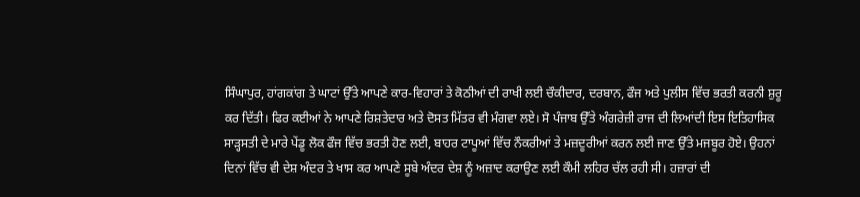ਸਿੰਘਾਪੁਰ, ਹਾਂਗਕਾਂਗ ਤੇ ਘਾਟਾਂ ਉੱਤੇ ਆਪਣੇ ਕਾਰ-ਵਿਹਾਰਾਂ ਤੇ ਕੋਠੀਆਂ ਦੀ ਰਾਖੀ ਲਈ ਚੌਕੀਦਾਰ, ਦਰਬਾਨ, ਫੌਜ ਅਤੇ ਪੁਲੀਸ ਵਿੱਚ ਭਰਤੀ ਕਰਨੀ ਸ਼ੁਰੂ ਕਰ ਦਿੱਤੀ। ਫਿਰ ਕਈਆਂ ਨੇ ਆਪਣੇ ਰਿਸ਼ਤੇਦਾਰ ਅਤੇ ਦੋਸਤ ਮਿੱਤਰ ਵੀ ਮੰਗਵਾ ਲਏ। ਸੋ ਪੰਜਾਬ ਉੱਤੇ ਅੰਗਰੇਜ਼ੀ ਰਾਜ ਦੀ ਲਿਆਂਦੀ ਇਸ ਇਤਿਹਾਸਿਕ ਸਾੜ੍ਹਸਤੀ ਦੇ ਮਾਰੇ ਪੇਂਡੂ ਲੋਕ ਫੌਜ ਵਿੱਚ ਭਰਤੀ ਹੋਣ ਲਈ, ਬਾਹਰ ਟਾਪੂਆਂ ਵਿੱਚ ਨੌਕਰੀਆਂ ਤੇ ਮਜ਼ਦੂਰੀਆਂ ਕਰਨ ਲਈ ਜਾਣ ਉੱਤੇ ਮਜਬੂਰ ਹੋਏ। ਉਹਨਾਂ ਦਿਨਾਂ ਵਿੱਚ ਵੀ ਦੇਸ਼ ਅੰਦਰ ਤੇ ਖਾਸ ਕਰ ਆਪਣੇ ਸੂਬੇ ਅੰਦਰ ਦੇਸ਼ ਨੂੰ ਅਜ਼ਾਦ ਕਰਾਉਣ ਲਈ ਕੌਮੀ ਲਹਿਰ ਚੱਲ ਰਹੀ ਸੀ। ਹਜ਼ਾਰਾਂ ਦੀ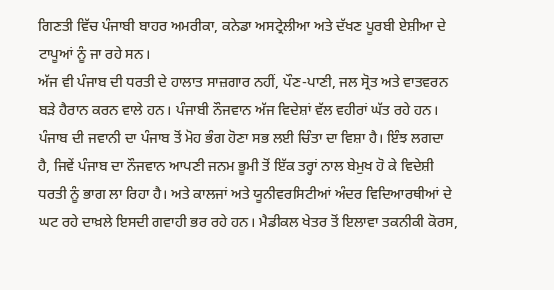ਗਿਣਤੀ ਵਿੱਚ ਪੰਜਾਬੀ ਬਾਹਰ ਅਮਰੀਕਾ, ਕਨੇਡਾ ਅਸਟ੍ਰੇਲੀਆ ਅਤੇ ਦੱਖਣ ਪੂਰਬੀ ਏਸ਼ੀਆ ਦੇ ਟਾਪੂਆਂ ਨੂੰ ਜਾ ਰਹੇ ਸਨ।
ਅੱਜ ਵੀ ਪੰਜਾਬ ਦੀ ਧਰਤੀ ਦੇ ਹਾਲਾਤ ਸਾਜ਼ਗਾਰ ਨਹੀਂ, ਪੌਣ-ਪਾਣੀ, ਜਲ ਸ੍ਰੋਤ ਅਤੇ ਵਾਤਵਰਨ ਬੜੇ ਹੈਰਾਨ ਕਰਨ ਵਾਲੇ ਹਨ। ਪੰਜਾਬੀ ਨੌਜਵਾਨ ਅੱਜ ਵਿਦੇਸ਼ਾਂ ਵੱਲ ਵਹੀਰਾਂ ਘੱਤ ਰਹੇ ਹਨ। ਪੰਜਾਬ ਦੀ ਜਵਾਨੀ ਦਾ ਪੰਜਾਬ ਤੋਂ ਮੋਹ ਭੰਗ ਹੋਣਾ ਸਭ ਲਈ ਚਿੰਤਾ ਦਾ ਵਿਸ਼ਾ ਹੈ। ਇੰਝ ਲਗਦਾ ਹੈ, ਜਿਵੇਂ ਪੰਜਾਬ ਦਾ ਨੌਜਵਾਨ ਆਪਣੀ ਜਨਮ ਭੂਮੀ ਤੋਂ ਇੱਕ ਤਰ੍ਹਾਂ ਨਾਲ ਬੇਮੁਖ ਹੋ ਕੇ ਵਿਦੇਸ਼ੀ ਧਰਤੀ ਨੂੰ ਭਾਗ ਲਾ ਰਿਹਾ ਹੈ। ਅਤੇ ਕਾਲਜਾਂ ਅਤੇ ਯੂਨੀਵਰਸਿਟੀਆਂ ਅੰਦਰ ਵਿਦਿਆਰਥੀਆਂ ਦੇ ਘਟ ਰਹੇ ਦਾਖ਼ਲੇ ਇਸਦੀ ਗਵਾਹੀ ਭਰ ਰਹੇ ਹਨ। ਮੈਡੀਕਲ ਖੇਤਰ ਤੋਂ ਇਲਾਵਾ ਤਕਨੀਕੀ ਕੋਰਸ,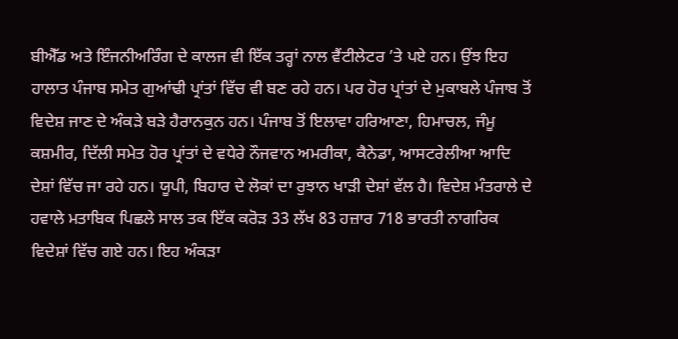ਬੀਐੱਡ ਅਤੇ ਇੰਜਨੀਅਰਿੰਗ ਦੇ ਕਾਲਜ ਵੀ ਇੱਕ ਤਰ੍ਹਾਂ ਨਾਲ ਵੈਂਟੀਲੇਟਰ ’ਤੇ ਪਏ ਹਨ। ਉਂਝ ਇਹ ਹਾਲਾਤ ਪੰਜਾਬ ਸਮੇਤ ਗੁਆਂਢੀ ਪ੍ਰਾਂਤਾਂ ਵਿੱਚ ਵੀ ਬਣ ਰਹੇ ਹਨ। ਪਰ ਹੋਰ ਪ੍ਰਾਂਤਾਂ ਦੇ ਮੁਕਾਬਲੇ ਪੰਜਾਬ ਤੋਂ ਵਿਦੇਸ਼ ਜਾਣ ਦੇ ਅੰਕੜੇ ਬੜੇ ਹੈਰਾਨਕੁਨ ਹਨ। ਪੰਜਾਬ ਤੋਂ ਇਲਾਵਾ ਹਰਿਆਣਾ, ਹਿਮਾਚਲ, ਜੰਮੂ ਕਸ਼ਮੀਰ, ਦਿੱਲੀ ਸਮੇਤ ਹੋਰ ਪ੍ਰਾਂਤਾਂ ਦੇ ਵਧੇਰੇ ਨੌਜਵਾਨ ਅਮਰੀਕਾ, ਕੈਨੇਡਾ, ਆਸਟਰੇਲੀਆ ਆਦਿ ਦੇਸ਼ਾਂ ਵਿੱਚ ਜਾ ਰਹੇ ਹਨ। ਯੂਪੀ, ਬਿਹਾਰ ਦੇ ਲੋਕਾਂ ਦਾ ਰੁਝਾਨ ਖਾੜੀ ਦੇਸ਼ਾਂ ਵੱਲ ਹੈ। ਵਿਦੇਸ਼ ਮੰਤਰਾਲੇ ਦੇ ਹਵਾਲੇ ਮਤਾਬਿਕ ਪਿਛਲੇ ਸਾਲ ਤਕ ਇੱਕ ਕਰੋੜ 33 ਲੱਖ 83 ਹਜ਼ਾਰ 718 ਭਾਰਤੀ ਨਾਗਰਿਕ ਵਿਦੇਸ਼ਾਂ ਵਿੱਚ ਗਏ ਹਨ। ਇਹ ਅੰਕੜਾ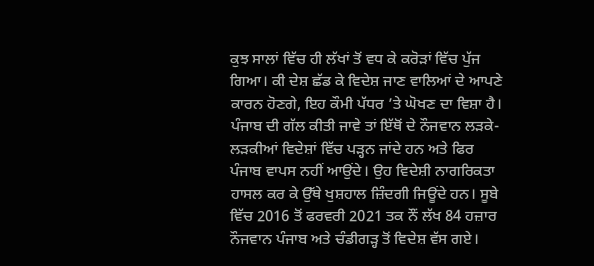ਕੁਝ ਸਾਲਾਂ ਵਿੱਚ ਹੀ ਲੱਖਾਂ ਤੋਂ ਵਧ ਕੇ ਕਰੋੜਾਂ ਵਿੱਚ ਪੁੱਜ ਗਿਆ। ਕੀ ਦੇਸ਼ ਛੱਡ ਕੇ ਵਿਦੇਸ਼ ਜਾਣ ਵਾਲਿਆਂ ਦੇ ਆਪਣੇ ਕਾਰਨ ਹੋਣਗੇ, ਇਹ ਕੌਮੀ ਪੱਧਰ ’ਤੇ ਘੋਖਣ ਦਾ ਵਿਸ਼ਾ ਹੈ। ਪੰਜਾਬ ਦੀ ਗੱਲ ਕੀਤੀ ਜਾਵੇ ਤਾਂ ਇੱਥੋਂ ਦੇ ਨੌਜਵਾਨ ਲੜਕੇ-ਲੜਕੀਆਂ ਵਿਦੇਸ਼ਾਂ ਵਿੱਚ ਪੜ੍ਹਨ ਜਾਂਦੇ ਹਨ ਅਤੇ ਫਿਰ ਪੰਜਾਬ ਵਾਪਸ ਨਹੀਂ ਆਉਂਦੇ। ਉਹ ਵਿਦੇਸ਼ੀ ਨਾਗਰਿਕਤਾ ਹਾਸਲ ਕਰ ਕੇ ਉੱਥੇ ਖੁਸ਼ਹਾਲ ਜ਼ਿੰਦਗੀ ਜਿਊਂਦੇ ਹਨ। ਸੂਬੇ ਵਿੱਚ 2016 ਤੋਂ ਫਰਵਰੀ 2021 ਤਕ ਨੌਂ ਲੱਖ 84 ਹਜ਼ਾਰ ਨੌਜਵਾਨ ਪੰਜਾਬ ਅਤੇ ਚੰਡੀਗੜ੍ਹ ਤੋਂ ਵਿਦੇਸ਼ ਵੱਸ ਗਏ।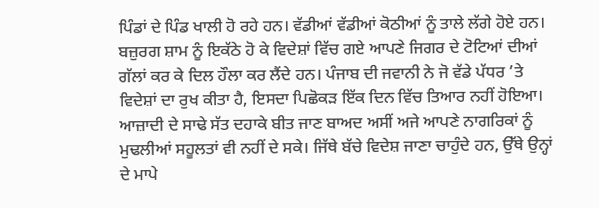ਪਿੰਡਾਂ ਦੇ ਪਿੰਡ ਖਾਲੀ ਹੋ ਰਹੇ ਹਨ। ਵੱਡੀਆਂ ਵੱਡੀਆਂ ਕੋਠੀਆਂ ਨੂੰ ਤਾਲੇ ਲੱਗੇ ਹੋਏ ਹਨ। ਬਜ਼ੁਰਗ ਸ਼ਾਮ ਨੂੰ ਇਕੱਠੇ ਹੋ ਕੇ ਵਿਦੇਸ਼ਾਂ ਵਿੱਚ ਗਏ ਆਪਣੇ ਜਿਗਰ ਦੇ ਟੋਟਿਆਂ ਦੀਆਂ ਗੱਲਾਂ ਕਰ ਕੇ ਦਿਲ ਹੌਲਾ ਕਰ ਲੈਂਦੇ ਹਨ। ਪੰਜਾਬ ਦੀ ਜਵਾਨੀ ਨੇ ਜੋ ਵੱਡੇ ਪੱਧਰ ’ਤੇ ਵਿਦੇਸ਼ਾਂ ਦਾ ਰੁਖ ਕੀਤਾ ਹੈ, ਇਸਦਾ ਪਿਛੋਕੜ ਇੱਕ ਦਿਨ ਵਿੱਚ ਤਿਆਰ ਨਹੀਂ ਹੋਇਆ। ਆਜ਼ਾਦੀ ਦੇ ਸਾਢੇ ਸੱਤ ਦਹਾਕੇ ਬੀਤ ਜਾਣ ਬਾਅਦ ਅਸੀਂ ਅਜੇ ਆਪਣੇ ਨਾਗਰਿਕਾਂ ਨੂੰ ਮੁਢਲੀਆਂ ਸਹੂਲਤਾਂ ਵੀ ਨਹੀਂ ਦੇ ਸਕੇ। ਜਿੱਥੇ ਬੱਚੇ ਵਿਦੇਸ਼ ਜਾਣਾ ਚਾਹੁੰਦੇ ਹਨ, ਉੱਥੇ ਉਨ੍ਹਾਂ ਦੇ ਮਾਪੇ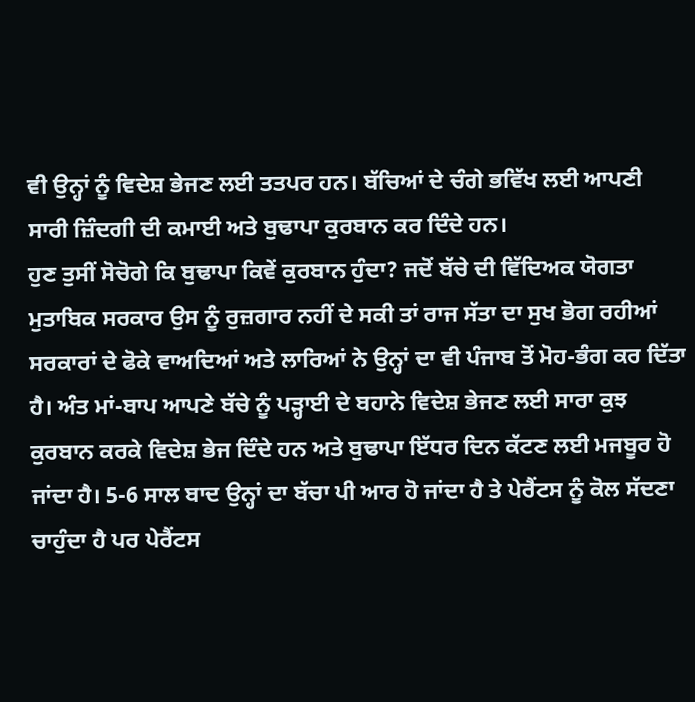ਵੀ ਉਨ੍ਹਾਂ ਨੂੰ ਵਿਦੇਸ਼ ਭੇਜਣ ਲਈ ਤਤਪਰ ਹਨ। ਬੱਚਿਆਂ ਦੇ ਚੰਗੇ ਭਵਿੱਖ ਲਈ ਆਪਣੀ ਸਾਰੀ ਜ਼ਿੰਦਗੀ ਦੀ ਕਮਾਈ ਅਤੇ ਬੁਢਾਪਾ ਕੁਰਬਾਨ ਕਰ ਦਿੰਦੇ ਹਨ।
ਹੁਣ ਤੁਸੀਂ ਸੋਚੋਗੇ ਕਿ ਬੁਢਾਪਾ ਕਿਵੇਂ ਕੁਰਬਾਨ ਹੁੰਦਾ? ਜਦੋਂ ਬੱਚੇ ਦੀ ਵਿੱਦਿਅਕ ਯੋਗਤਾ ਮੁਤਾਬਿਕ ਸਰਕਾਰ ਉਸ ਨੂੰ ਰੁਜ਼ਗਾਰ ਨਹੀਂ ਦੇ ਸਕੀ ਤਾਂ ਰਾਜ ਸੱਤਾ ਦਾ ਸੁਖ ਭੋਗ ਰਹੀਆਂ ਸਰਕਾਰਾਂ ਦੇ ਫੋਕੇ ਵਾਅਦਿਆਂ ਅਤੇ ਲਾਰਿਆਂ ਨੇ ਉਨ੍ਹਾਂ ਦਾ ਵੀ ਪੰਜਾਬ ਤੋਂ ਮੋਹ-ਭੰਗ ਕਰ ਦਿੱਤਾ ਹੈ। ਅੰਤ ਮਾਂ-ਬਾਪ ਆਪਣੇ ਬੱਚੇ ਨੂੰ ਪੜ੍ਹਾਈ ਦੇ ਬਹਾਨੇ ਵਿਦੇਸ਼ ਭੇਜਣ ਲਈ ਸਾਰਾ ਕੁਝ ਕੁਰਬਾਨ ਕਰਕੇ ਵਿਦੇਸ਼ ਭੇਜ ਦਿੰਦੇ ਹਨ ਅਤੇ ਬੁਢਾਪਾ ਇੱਧਰ ਦਿਨ ਕੱਟਣ ਲਈ ਮਜਬੂਰ ਹੋ ਜਾਂਦਾ ਹੈ। 5-6 ਸਾਲ ਬਾਦ ਉਨ੍ਹਾਂ ਦਾ ਬੱਚਾ ਪੀ ਆਰ ਹੋ ਜਾਂਦਾ ਹੈ ਤੇ ਪੇਰੈਂਟਸ ਨੂੰ ਕੋਲ ਸੱਦਣਾ ਚਾਹੁੰਦਾ ਹੈ ਪਰ ਪੇਰੈਂਟਸ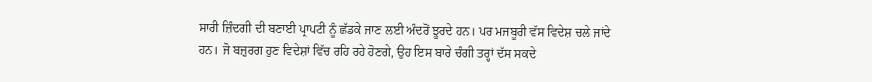ਸਾਰੀ ਜ਼ਿੰਦਗੀ ਦੀ ਬਣਾਈ ਪ੍ਰਾਪਟੀ ਨੂੰ ਛੱਡਕੇ ਜਾਣ ਲਈ ਅੰਦਰੋਂ ਝੂਰਦੇ ਹਨ। ਪਰ ਮਜਬੂਰੀ ਵੱਸ ਵਿਦੇਸ਼ ਚਲੇ ਜਾਂਦੇ ਹਨ। ਜੋ ਬਜ਼ੁਰਗ ਹੁਣ ਵਿਦੇਸ਼ਾਂ ਵਿੱਚ ਰਹਿ ਰਹੇ ਹੋਣਗੇ, ਉਹ ਇਸ ਬਾਰੇ ਚੰਗੀ ਤਰ੍ਹਾਂ ਦੱਸ ਸਕਦੇ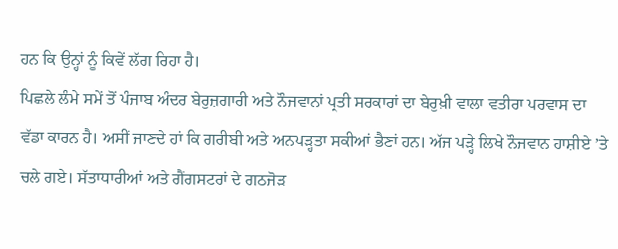ਹਨ ਕਿ ਉਨ੍ਹਾਂ ਨੂੰ ਕਿਵੇਂ ਲੱਗ ਰਿਹਾ ਹੈ।
ਪਿਛਲੇ ਲੰਮੇ ਸਮੇਂ ਤੋਂ ਪੰਜਾਬ ਅੰਦਰ ਬੇਰੁਜ਼ਗਾਰੀ ਅਤੇ ਨੌਜਵਾਨਾਂ ਪ੍ਰਤੀ ਸਰਕਾਰਾਂ ਦਾ ਬੇਰੁਖ਼ੀ ਵਾਲਾ ਵਤੀਰਾ ਪਰਵਾਸ ਦਾ ਵੱਡਾ ਕਾਰਨ ਹੈ। ਅਸੀਂ ਜਾਣਦੇ ਹਾਂ ਕਿ ਗਰੀਬੀ ਅਤੇ ਅਨਪੜ੍ਹਤਾ ਸਕੀਆਂ ਭੈਣਾਂ ਹਨ। ਅੱਜ ਪੜ੍ਹੇ ਲਿਖੇ ਨੌਜਵਾਨ ਹਾਸ਼ੀਏ ’ਤੇ ਚਲੇ ਗਏ। ਸੱਤਾਧਾਰੀਆਂ ਅਤੇ ਗੈਂਗਸਟਰਾਂ ਦੇ ਗਠਜੋੜ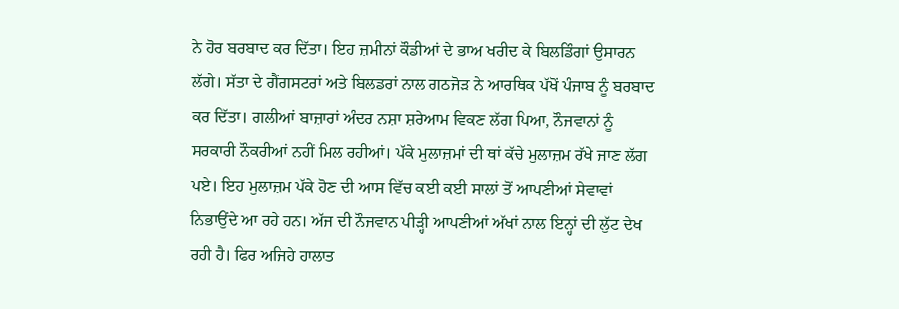ਨੇ ਹੋਰ ਬਰਬਾਦ ਕਰ ਦਿੱਤਾ। ਇਹ ਜ਼ਮੀਨਾਂ ਕੌਡੀਆਂ ਦੇ ਭਾਅ ਖਰੀਦ ਕੇ ਬਿਲਡਿੰਗਾਂ ਉਸਾਰਨ ਲੱਗੇ। ਸੱਤਾ ਦੇ ਗੈਂਗਸਟਰਾਂ ਅਤੇ ਬਿਲਡਰਾਂ ਨਾਲ ਗਠਜੋੜ ਨੇ ਆਰਥਿਕ ਪੱਖੋਂ ਪੰਜਾਬ ਨੂੰ ਬਰਬਾਦ ਕਰ ਦਿੱਤਾ। ਗਲੀਆਂ ਬਾਜ਼ਾਰਾਂ ਅੰਦਰ ਨਸ਼ਾ ਸ਼ਰੇਆਮ ਵਿਕਣ ਲੱਗ ਪਿਆ, ਨੌਜਵਾਨਾਂ ਨੂੰ ਸਰਕਾਰੀ ਨੌਕਰੀਆਂ ਨਹੀਂ ਮਿਲ ਰਹੀਆਂ। ਪੱਕੇ ਮੁਲਾਜ਼ਮਾਂ ਦੀ ਥਾਂ ਕੱਚੇ ਮੁਲਾਜ਼ਮ ਰੱਖੇ ਜਾਣ ਲੱਗ ਪਏ। ਇਹ ਮੁਲਾਜ਼ਮ ਪੱਕੇ ਹੋਣ ਦੀ ਆਸ ਵਿੱਚ ਕਈ ਕਈ ਸਾਲਾਂ ਤੋਂ ਆਪਣੀਆਂ ਸੇਵਾਵਾਂ ਨਿਭਾਉਂਦੇ ਆ ਰਹੇ ਹਨ। ਅੱਜ ਦੀ ਨੌਜਵਾਨ ਪੀੜ੍ਹੀ ਆਪਣੀਆਂ ਅੱਖਾਂ ਨਾਲ ਇਨ੍ਹਾਂ ਦੀ ਲੁੱਟ ਦੇਖ ਰਹੀ ਹੈ। ਫਿਰ ਅਜਿਹੇ ਹਾਲਾਤ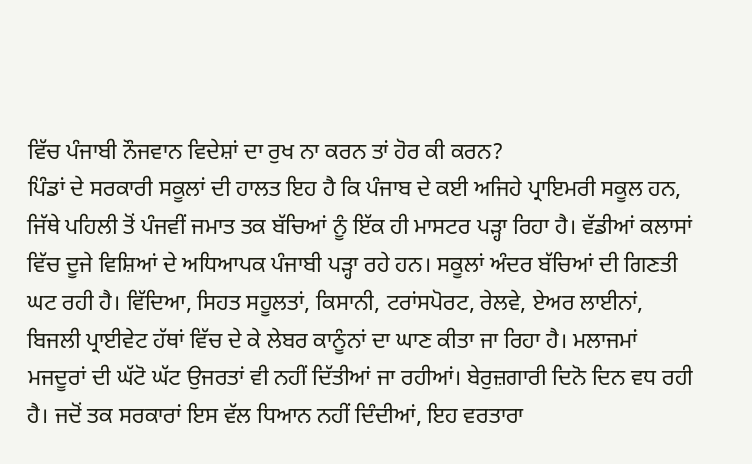ਵਿੱਚ ਪੰਜਾਬੀ ਨੌਜਵਾਨ ਵਿਦੇਸ਼ਾਂ ਦਾ ਰੁਖ ਨਾ ਕਰਨ ਤਾਂ ਹੋਰ ਕੀ ਕਰਨ?
ਪਿੰਡਾਂ ਦੇ ਸਰਕਾਰੀ ਸਕੂਲਾਂ ਦੀ ਹਾਲਤ ਇਹ ਹੈ ਕਿ ਪੰਜਾਬ ਦੇ ਕਈ ਅਜਿਹੇ ਪ੍ਰਾਇਮਰੀ ਸਕੂਲ ਹਨ, ਜਿੱਥੇ ਪਹਿਲੀ ਤੋਂ ਪੰਜਵੀਂ ਜਮਾਤ ਤਕ ਬੱਚਿਆਂ ਨੂੰ ਇੱਕ ਹੀ ਮਾਸਟਰ ਪੜ੍ਹਾ ਰਿਹਾ ਹੈ। ਵੱਡੀਆਂ ਕਲਾਸਾਂ ਵਿੱਚ ਦੂਜੇ ਵਿਸ਼ਿਆਂ ਦੇ ਅਧਿਆਪਕ ਪੰਜਾਬੀ ਪੜ੍ਹਾ ਰਹੇ ਹਨ। ਸਕੂਲਾਂ ਅੰਦਰ ਬੱਚਿਆਂ ਦੀ ਗਿਣਤੀ ਘਟ ਰਹੀ ਹੈ। ਵਿੱਦਿਆ, ਸਿਹਤ ਸਹੂਲਤਾਂ, ਕਿਸਾਨੀ, ਟਰਾਂਸਪੋਰਟ, ਰੇਲਵੇ, ਏਅਰ ਲਾਈਨਾਂ, ਬਿਜਲੀ ਪ੍ਰਾਈਵੇਟ ਹੱਥਾਂ ਵਿੱਚ ਦੇ ਕੇ ਲੇਬਰ ਕਾਨੂੰਨਾਂ ਦਾ ਘਾਣ ਕੀਤਾ ਜਾ ਰਿਹਾ ਹੈ। ਮਲਾਜਮਾਂ ਮਜਦੂਰਾਂ ਦੀ ਘੱਟੋ ਘੱਟ ਉਜਰਤਾਂ ਵੀ ਨਹੀਂ ਦਿੱਤੀਆਂ ਜਾ ਰਹੀਆਂ। ਬੇਰੁਜ਼ਗਾਰੀ ਦਿਨੋ ਦਿਨ ਵਧ ਰਹੀ ਹੈ। ਜਦੋਂ ਤਕ ਸਰਕਾਰਾਂ ਇਸ ਵੱਲ ਧਿਆਨ ਨਹੀਂ ਦਿੰਦੀਆਂ, ਇਹ ਵਰਤਾਰਾ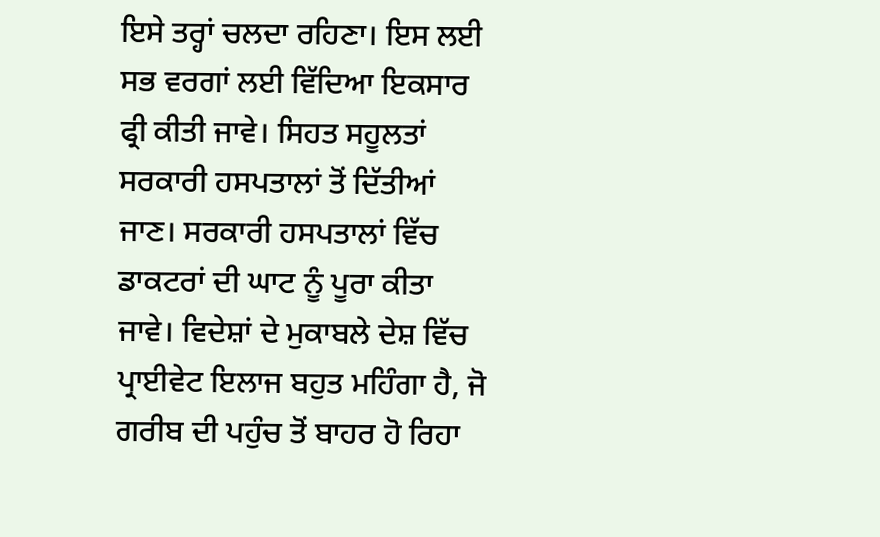ਇਸੇ ਤਰ੍ਹਾਂ ਚਲਦਾ ਰਹਿਣਾ। ਇਸ ਲਈ ਸਭ ਵਰਗਾਂ ਲਈ ਵਿੱਦਿਆ ਇਕਸਾਰ ਫ੍ਰੀ ਕੀਤੀ ਜਾਵੇ। ਸਿਹਤ ਸਹੂਲਤਾਂ ਸਰਕਾਰੀ ਹਸਪਤਾਲਾਂ ਤੋਂ ਦਿੱਤੀਆਂ ਜਾਣ। ਸਰਕਾਰੀ ਹਸਪਤਾਲਾਂ ਵਿੱਚ ਡਾਕਟਰਾਂ ਦੀ ਘਾਟ ਨੂੰ ਪੂਰਾ ਕੀਤਾ ਜਾਵੇ। ਵਿਦੇਸ਼ਾਂ ਦੇ ਮੁਕਾਬਲੇ ਦੇਸ਼ ਵਿੱਚ ਪ੍ਰਾਈਵੇਟ ਇਲਾਜ ਬਹੁਤ ਮਹਿੰਗਾ ਹੈ, ਜੋ ਗਰੀਬ ਦੀ ਪਹੁੰਚ ਤੋਂ ਬਾਹਰ ਹੋ ਰਿਹਾ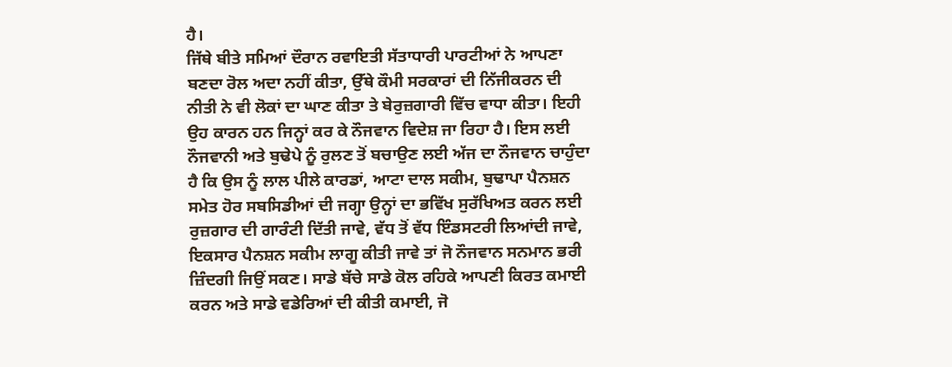ਹੈ।
ਜਿੱਥੇ ਬੀਤੇ ਸਮਿਆਂ ਦੌਰਾਨ ਰਵਾਇਤੀ ਸੱਤਾਧਾਰੀ ਪਾਰਟੀਆਂ ਨੇ ਆਪਣਾ ਬਣਦਾ ਰੋਲ ਅਦਾ ਨਹੀਂ ਕੀਤਾ, ਉੱਥੇ ਕੌਮੀ ਸਰਕਾਰਾਂ ਦੀ ਨਿੱਜੀਕਰਨ ਦੀ ਨੀਤੀ ਨੇ ਵੀ ਲੋਕਾਂ ਦਾ ਘਾਣ ਕੀਤਾ ਤੇ ਬੇਰੁਜ਼ਗਾਰੀ ਵਿੱਚ ਵਾਧਾ ਕੀਤਾ। ਇਹੀ ਉਹ ਕਾਰਨ ਹਨ ਜਿਨ੍ਹਾਂ ਕਰ ਕੇ ਨੌਜਵਾਨ ਵਿਦੇਸ਼ ਜਾ ਰਿਹਾ ਹੈ। ਇਸ ਲਈ ਨੌਜਵਾਨੀ ਅਤੇ ਬੁਢੇਪੇ ਨੂੰ ਰੁਲਣ ਤੋਂ ਬਚਾਉਣ ਲਈ ਅੱਜ ਦਾ ਨੌਜਵਾਨ ਚਾਹੁੰਦਾ ਹੈ ਕਿ ਉਸ ਨੂੰ ਲਾਲ ਪੀਲੇ ਕਾਰਡਾਂ, ਆਟਾ ਦਾਲ ਸਕੀਮ, ਬੁਢਾਪਾ ਪੈਨਸ਼ਨ ਸਮੇਤ ਹੋਰ ਸਬਸਿਡੀਆਂ ਦੀ ਜਗ੍ਹਾ ਉਨ੍ਹਾਂ ਦਾ ਭਵਿੱਖ ਸੁਰੱਖਿਅਤ ਕਰਨ ਲਈ ਰੁਜ਼ਗਾਰ ਦੀ ਗਾਰੰਟੀ ਦਿੱਤੀ ਜਾਵੇ, ਵੱਧ ਤੋਂ ਵੱਧ ਇੰਡਸਟਰੀ ਲਿਆਂਦੀ ਜਾਵੇ, ਇਕਸਾਰ ਪੈਨਸ਼ਨ ਸਕੀਮ ਲਾਗੂ ਕੀਤੀ ਜਾਵੇ ਤਾਂ ਜੋ ਨੌਜਵਾਨ ਸਨਮਾਨ ਭਰੀ ਜ਼ਿੰਦਗੀ ਜਿਉਂ ਸਕਣ। ਸਾਡੇ ਬੱਚੇ ਸਾਡੇ ਕੋਲ ਰਹਿਕੇ ਆਪਣੀ ਕਿਰਤ ਕਮਾਈ ਕਰਨ ਅਤੇ ਸਾਡੇ ਵਡੇਰਿਆਂ ਦੀ ਕੀਤੀ ਕਮਾਈ, ਜੋ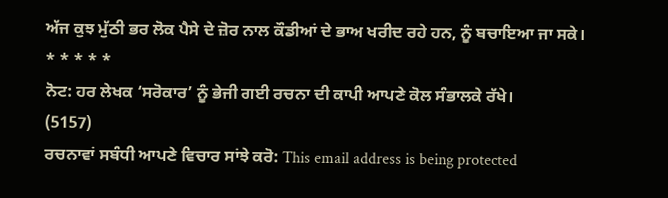ਅੱਜ ਕੁਝ ਮੁੱਠੀ ਭਰ ਲੋਕ ਪੈਸੇ ਦੇ ਜ਼ੋਰ ਨਾਲ ਕੌਡੀਆਂ ਦੇ ਭਾਅ ਖਰੀਦ ਰਹੇ ਹਨ, ਨੂੰ ਬਚਾਇਆ ਜਾ ਸਕੇ।
* * * * *
ਨੋਟ: ਹਰ ਲੇਖਕ ‘ਸਰੋਕਾਰ’ ਨੂੰ ਭੇਜੀ ਗਈ ਰਚਨਾ ਦੀ ਕਾਪੀ ਆਪਣੇ ਕੋਲ ਸੰਭਾਲਕੇ ਰੱਖੇ।
(5157)
ਰਚਨਾਵਾਂ ਸਬੰਧੀ ਆਪਣੇ ਵਿਚਾਰ ਸਾਂਝੇ ਕਰੋ: This email address is being protected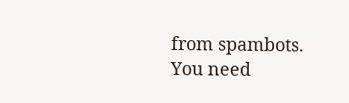from spambots. You need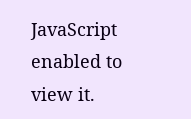JavaScript enabled to view it.